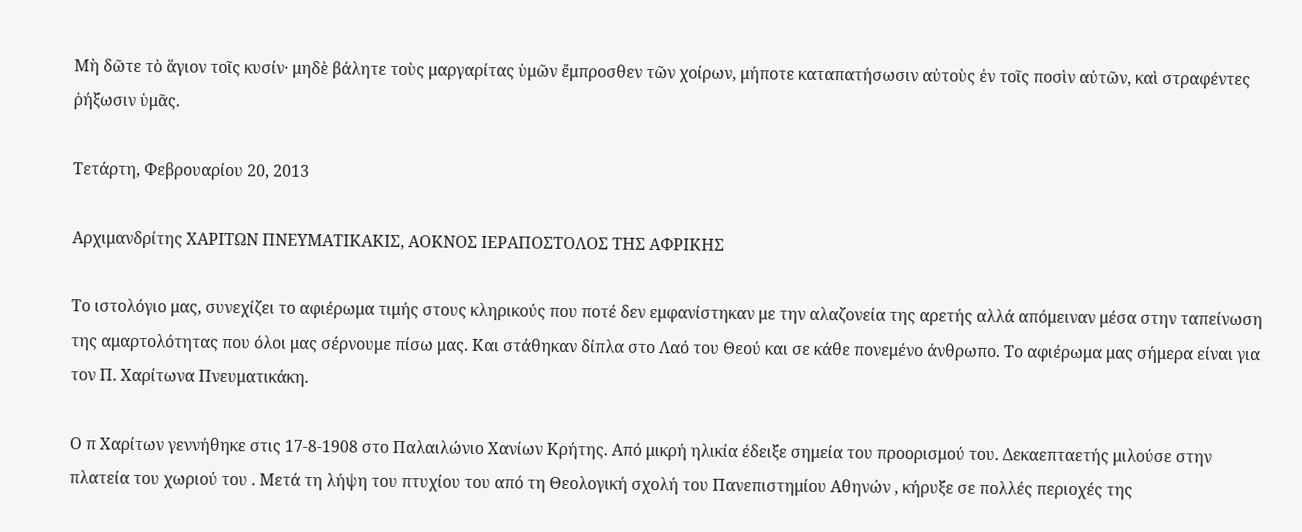Μὴ δῶτε τὸ ἅγιον τοῖς κυσίν· μηδὲ βάλητε τοὺς μαργαρίτας ὑμῶν ἔμπροσθεν τῶν χοίρων, μήποτε καταπατήσωσιν αὐτοὺς ἐν τοῖς ποσὶν αὐτῶν, καὶ στραφέντες ῥήξωσιν ὑμᾶς.

Τετάρτη, Φεβρουαρίου 20, 2013

Αρχιμανδρίτης ΧΑΡΙΤΩΝ ΠΝΕΥΜΑΤΙΚΑΚΙΣ, ΑΟΚΝΟΣ ΙΕΡΑΠΟΣΤΟΛΟΣ ΤΗΣ ΑΦΡΙΚΗΣ

Το ιστολόγιο μας, συνεχίζει το αφιέρωμα τιμής στους κληρικούς που ποτέ δεν εμφανίστηκαν με την αλαζονεία της αρετής αλλά απόμειναν μέσα στην ταπείνωση της αμαρτολότητας που όλοι μας σέρνουμε πίσω μας. Και στάθηκαν δίπλα στο Λαό του Θεού και σε κάθε πονεμένο άνθρωπο. Το αφιέρωμα μας σήμερα είναι για τον Π. Χαρίτωνα Πνευματικάκη.

Ο π Χαρίτων γεννήθηκε στις 17-8-1908 στο Παλαιλώνιο Χανίων Κρήτης. Από μικρή ηλικία έδειξε σημεία του προορισμού του. Δεκαεπταετής μιλούσε στην πλατεία του χωριού του . Μετά τη λήψη του πτυχίου του από τη Θεολογική σχολή του Πανεπιστημίου Αθηνών , κήρυξε σε πολλές περιοχές της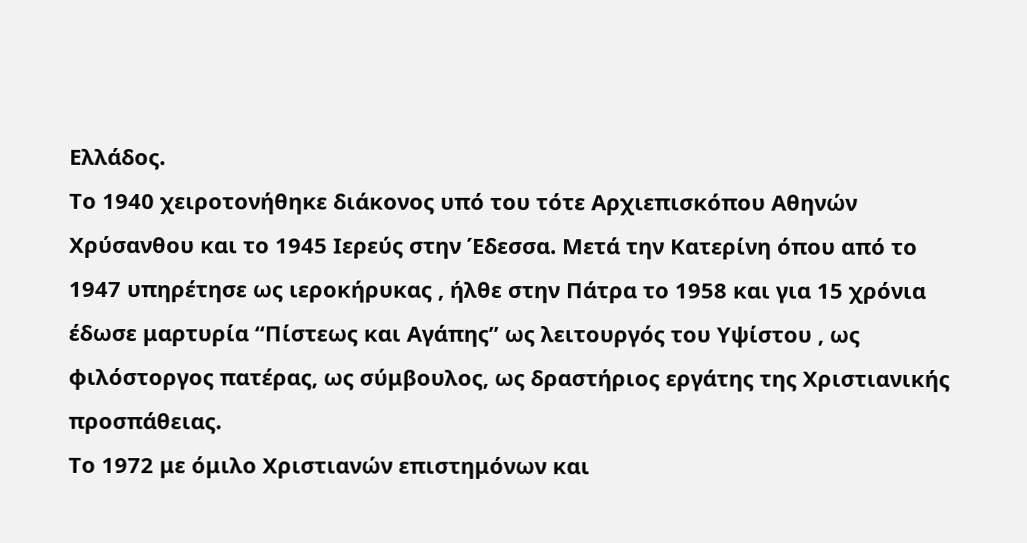Ελλάδος.
Το 1940 χειροτονήθηκε διάκονος υπό του τότε Αρχιεπισκόπου Αθηνών Χρύσανθου και το 1945 Ιερεύς στην Έδεσσα. Μετά την Κατερίνη όπου από το 1947 υπηρέτησε ως ιεροκήρυκας , ήλθε στην Πάτρα το 1958 και για 15 χρόνια έδωσε μαρτυρία “Πίστεως και Αγάπης” ως λειτουργός του Υψίστου , ως φιλόστοργος πατέρας, ως σύμβουλος, ως δραστήριος εργάτης της Χριστιανικής προσπάθειας.
Το 1972 με όμιλο Χριστιανών επιστημόνων και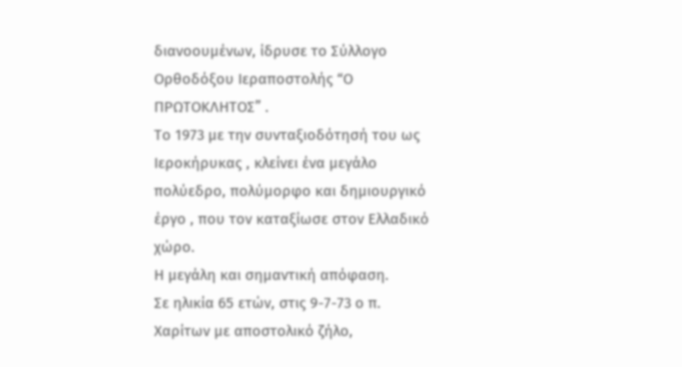διανοουμένων, ίδρυσε το Σύλλογο Ορθοδόξου Ιεραποστολής “Ο ΠΡΩΤΟΚΛΗΤΟΣ” .
Το 1973 με την συνταξιοδότησή του ως Ιεροκήρυκας , κλείνει ένα μεγάλο πολύεδρο, πολύμορφο και δημιουργικό έργο , που τον καταξίωσε στον Ελλαδικό χώρο.
Η μεγάλη και σημαντική απόφαση.
Σε ηλικία 65 ετών, στις 9-7-73 ο π. Χαρίτων με αποστολικό ζήλο,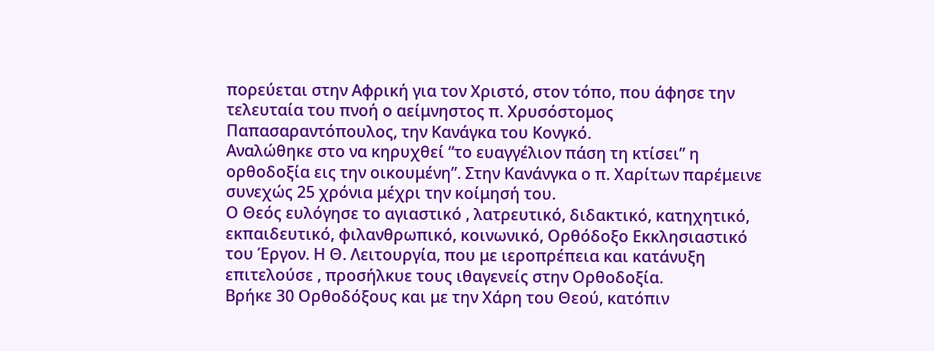πορεύεται στην Αφρική για τον Χριστό, στον τόπο, που άφησε την τελευταία του πνοή ο αείμνηστος π. Χρυσόστομος Παπασαραντόπουλος, την Κανάγκα του Κονγκό.
Αναλώθηκε στο να κηρυχθεί “το ευαγγέλιον πάση τη κτίσει” η ορθοδοξία εις την οικουμένη”. Στην Κανάνγκα ο π. Χαρίτων παρέμεινε συνεχώς 25 χρόνια μέχρι την κοίμησή του.
Ο Θεός ευλόγησε το αγιαστικό , λατρευτικό, διδακτικό, κατηχητικό, εκπαιδευτικό, φιλανθρωπικό, κοινωνικό, Ορθόδοξο Εκκλησιαστικό του Έργον. Η Θ. Λειτουργία, που με ιεροπρέπεια και κατάνυξη επιτελούσε , προσήλκυε τους ιθαγενείς στην Ορθοδοξία.
Βρήκε 30 Ορθοδόξους και με την Χάρη του Θεού, κατόπιν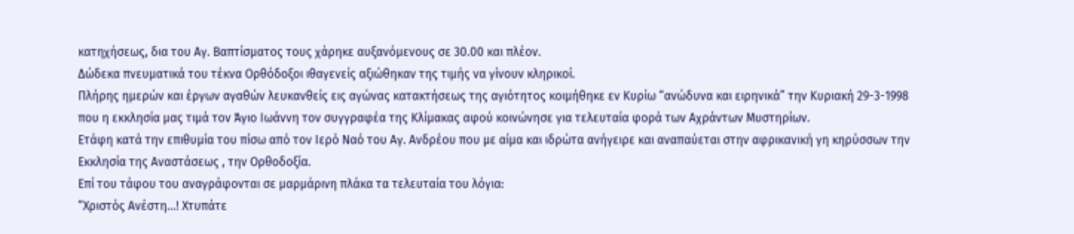κατηχήσεως, δια του Αγ. Βαπτίσματος τους χάρηκε αυξανόμενους σε 30.00 και πλέον.
Δώδεκα πνευματικά του τέκνα Ορθόδοξοι ιθαγενείς αξιώθηκαν της τιμής να γίνουν κληρικοί.
Πλήρης ημερών και έργων αγαθών λευκανθείς εις αγώνας κατακτήσεως της αγιότητος κοιμήθηκε εν Κυρίω “ανώδυνα και ειρηνικά” την Κυριακή 29-3-1998 που η εκκλησία μας τιμά τον Άγιο Ιωάννη τον συγγραφέα της Κλίμακας αφού κοινώνησε για τελευταία φορά των Αχράντων Μυστηρίων.
Ετάφη κατά την επιθυμία του πίσω από τον Ιερό Ναό του Αγ. Ανδρέου που με αίμα και ιδρώτα ανήγειρε και αναπαύεται στην αφρικανική γη κηρύσσων την Εκκλησία της Αναστάσεως , την Ορθοδοξία.
Επί του τάφου του αναγράφονται σε μαρμάρινη πλάκα τα τελευταία του λόγια:
“Χριστός Ανέστη…! Χτυπάτε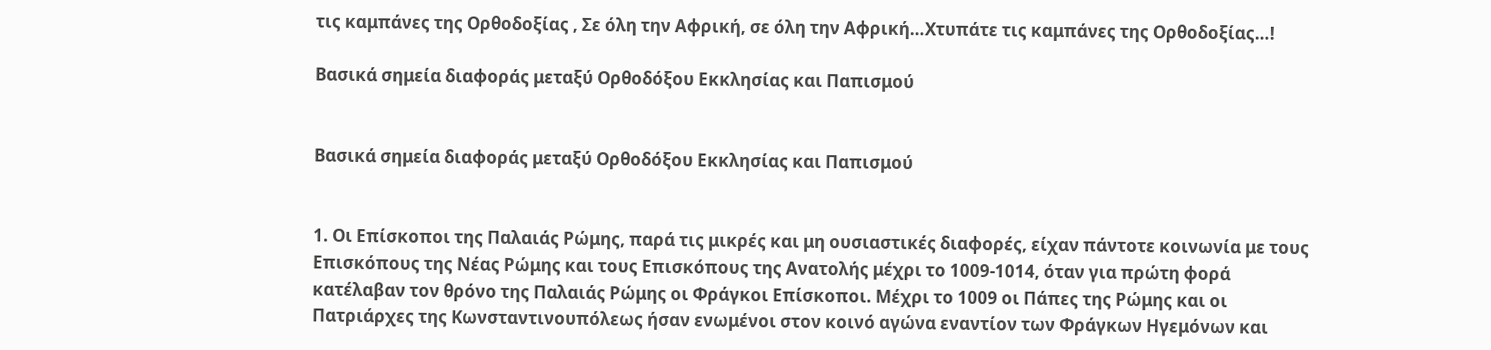τις καμπάνες της Ορθοδοξίας , Σε όλη την Αφρική, σε όλη την Αφρική…Χτυπάτε τις καμπάνες της Ορθοδοξίας…!

Βασικά σημεία διαφοράς μεταξύ Ορθοδόξου Εκκλησίας και Παπισμού


Βασικά σημεία διαφοράς μεταξύ Ορθοδόξου Εκκλησίας και Παπισμού


1. Οι Επίσκοποι της Παλαιάς Ρώμης, παρά τις μικρές και μη ουσιαστικές διαφορές, είχαν πάντοτε κοινωνία με τους Επισκόπους της Νέας Ρώμης και τους Επισκόπους της Ανατολής μέχρι το 1009-1014, όταν για πρώτη φορά κατέλαβαν τον θρόνο της Παλαιάς Ρώμης οι Φράγκοι Επίσκοποι. Μέχρι το 1009 οι Πάπες της Ρώμης και οι Πατριάρχες της Κωνσταντινουπόλεως ήσαν ενωμένοι στον κοινό αγώνα εναντίον των Φράγκων Ηγεμόνων και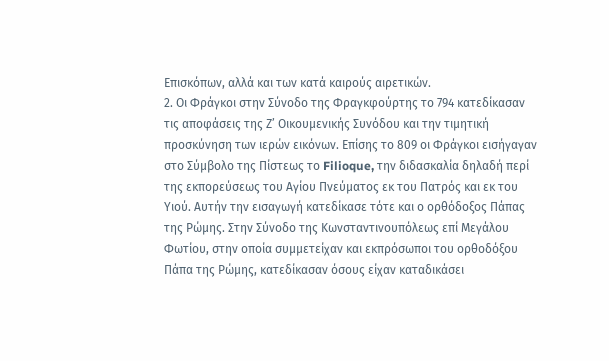Επισκόπων, αλλά και των κατά καιρούς αιρετικών.
2. Οι Φράγκοι στην Σύνοδο της Φραγκφούρτης το 794 κατεδίκασαν τις αποφάσεις της Ζ’ Οικουμενικής Συνόδου και την τιμητική προσκύνηση των ιερών εικόνων. Επίσης το 809 οι Φράγκοι εισήγαγαν στο Σύμβολο της Πίστεως το Filioque, την διδασκαλία δηλαδή περί της εκπορεύσεως του Αγίου Πνεύματος εκ του Πατρός και εκ του Υιού. Αυτήν την εισαγωγή κατεδίκασε τότε και ο ορθόδοξος Πάπας της Ρώμης. Στην Σύνοδο της Κωνσταντινουπόλεως επί Μεγάλου Φωτίου, στην οποία συμμετείχαν και εκπρόσωποι του ορθοδόξου Πάπα της Ρώμης, κατεδίκασαν όσους είχαν καταδικάσει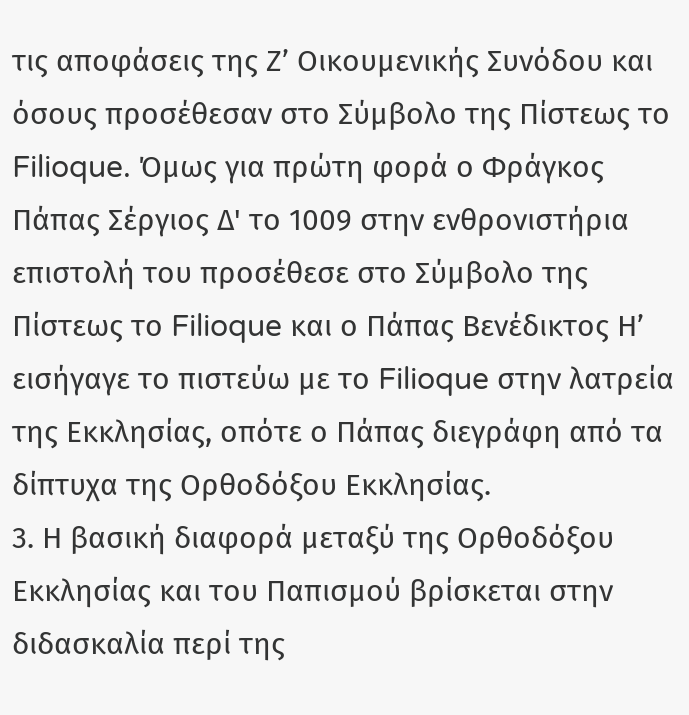τις αποφάσεις της Ζ’ Οικουμενικής Συνόδου και όσους προσέθεσαν στο Σύμβολο της Πίστεως το Filioque. Όμως για πρώτη φορά ο Φράγκος Πάπας Σέργιος Δ' το 1009 στην ενθρονιστήρια επιστολή του προσέθεσε στο Σύμβολο της Πίστεως το Filioque και ο Πάπας Βενέδικτος Η’ εισήγαγε το πιστεύω με το Filioque στην λατρεία της Εκκλησίας, οπότε ο Πάπας διεγράφη από τα δίπτυχα της Ορθοδόξου Εκκλησίας.
3. Η βασική διαφορά μεταξύ της Ορθοδόξου Εκκλησίας και του Παπισμού βρίσκεται στην διδασκαλία περί της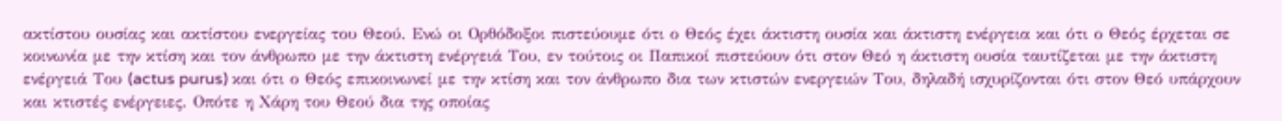ακτίστου ουσίας και ακτίστου ενεργείας του Θεού. Ενώ οι Ορθόδοξοι πιστεύουμε ότι ο Θεός έχει άκτιστη ουσία και άκτιστη ενέργεια και ότι ο Θεός έρχεται σε κοινωνία με την κτίση και τον άνθρωπο με την άκτιστη ενέργειά Του, εν τούτοις οι Παπικοί πιστεύουν ότι στον Θεό η άκτιστη ουσία ταυτίζεται με την άκτιστη ενέργειά Του (actus purus) και ότι ο Θεός επικοινωνεί με την κτίση και τον άνθρωπο δια των κτιστών ενεργειών Του, δηλαδή ισχυρίζονται ότι στον Θεό υπάρχουν και κτιστές ενέργειες. Οπότε η Χάρη του Θεού δια της οποίας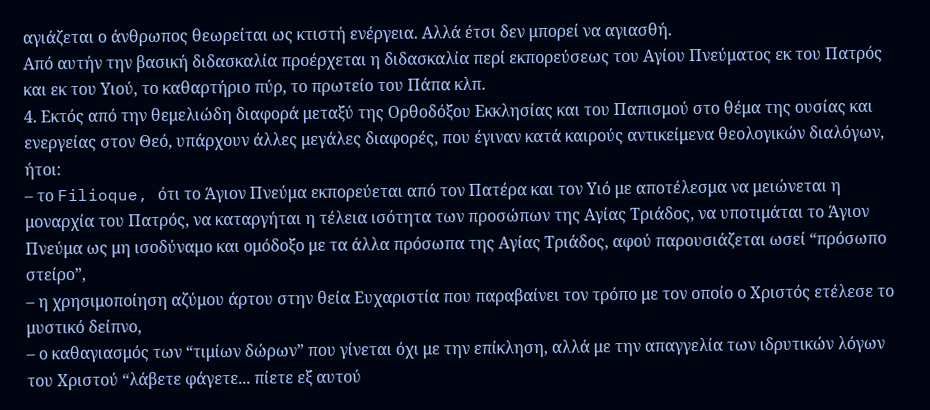αγιάζεται ο άνθρωπος θεωρείται ως κτιστή ενέργεια. Αλλά έτσι δεν μπορεί να αγιασθή.
Από αυτήν την βασική διδασκαλία προέρχεται η διδασκαλία περί εκπορεύσεως του Αγίου Πνεύματος εκ του Πατρός και εκ του Υιού, το καθαρτήριο πύρ, το πρωτείο του Πάπα κλπ.
4. Εκτός από την θεμελιώδη διαφορά μεταξύ της Ορθοδόξου Εκκλησίας και του Παπισμού στο θέμα της ουσίας και ενεργείας στον Θεό, υπάρχουν άλλες μεγάλες διαφορές, που έγιναν κατά καιρούς αντικείμενα θεολογικών διαλόγων, ήτοι:
– το Filioque, ότι το Άγιον Πνεύμα εκπορεύεται από τον Πατέρα και τον Υιό με αποτέλεσμα να μειώνεται η μοναρχία του Πατρός, να καταργήται η τέλεια ισότητα των προσώπων της Αγίας Τριάδος, να υποτιμάται το Άγιον Πνεύμα ως μη ισοδύναμο και ομόδοξο με τα άλλα πρόσωπα της Αγίας Τριάδος, αφού παρουσιάζεται ωσεί “πρόσωπο στείρο”,
– η χρησιμοποίηση αζύμου άρτου στην θεία Ευχαριστία που παραβαίνει τον τρόπο με τον οποίο ο Χριστός ετέλεσε το μυστικό δείπνο,
– ο καθαγιασμός των “τιμίων δώρων” που γίνεται όχι με την επίκληση, αλλά με την απαγγελία των ιδρυτικών λόγων του Χριστού “λάβετε φάγετε... πίετε εξ αυτού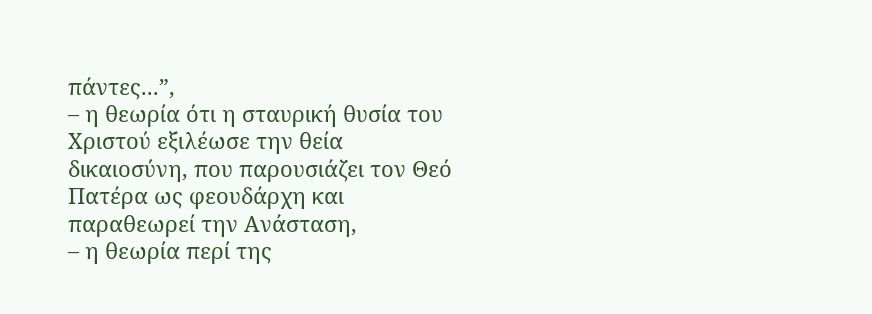πάντες...”,
– η θεωρία ότι η σταυρική θυσία του Χριστού εξιλέωσε την θεία δικαιοσύνη, που παρουσιάζει τον Θεό Πατέρα ως φεουδάρχη και παραθεωρεί την Ανάσταση,
– η θεωρία περί της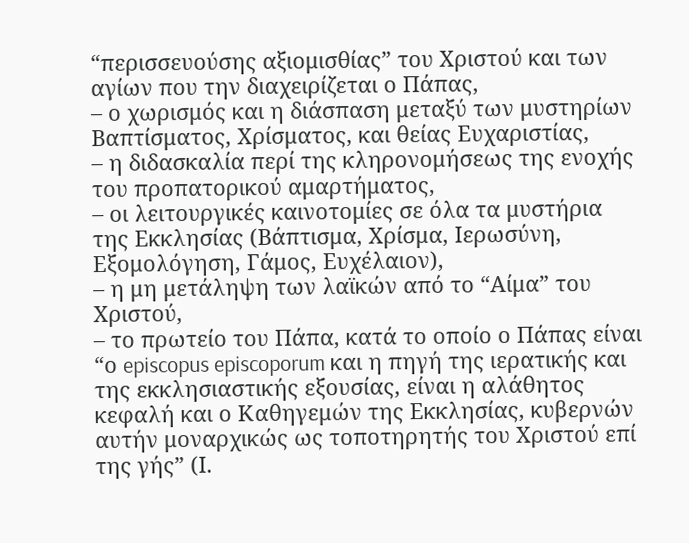“περισσευούσης αξιομισθίας” του Χριστού και των αγίων που την διαχειρίζεται ο Πάπας,
– ο χωρισμός και η διάσπαση μεταξύ των μυστηρίων Βαπτίσματος, Χρίσματος, και θείας Ευχαριστίας,
– η διδασκαλία περί της κληρονομήσεως της ενοχής του προπατορικού αμαρτήματος,
– οι λειτουργικές καινοτομίες σε όλα τα μυστήρια της Εκκλησίας (Βάπτισμα, Χρίσμα, Ιερωσύνη, Εξομολόγηση, Γάμος, Ευχέλαιον),
– η μη μετάληψη των λαϊκών από το “Αίμα” του Χριστού,
– το πρωτείο του Πάπα, κατά το οποίο ο Πάπας είναι “ο episcopus episcoporum και η πηγή της ιερατικής και της εκκλησιαστικής εξουσίας, είναι η αλάθητος κεφαλή και ο Καθηγεμών της Εκκλησίας, κυβερνών αυτήν μοναρχικώς ως τοποτηρητής του Χριστού επί της γής” (Ι.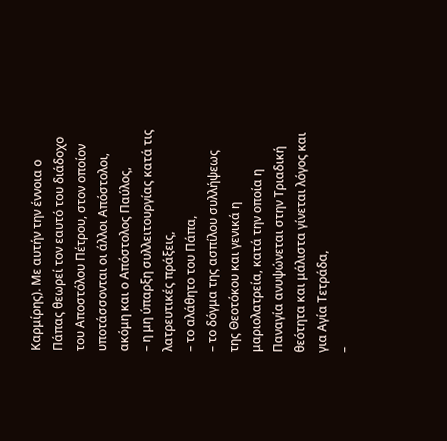Καρμίρης). Με αυτήν την έννοια ο Πάπας θεωρεί τον εαυτό του διάδοχο του Αποστόλου Πέτρου, στον οποίον υποτάσσονται οι άλλοι Απόστολοι, ακόμη και ο Απόστολος Παύλος,
– η μη ύπαρξη συλλειτουργίας κατά τις λατρευτικές πράξεις,
– το αλάθητο του Πάπα,
– το δόγμα της ασπίλου συλλήψεως της Θεοτόκου και γενικά η μαριολατρεία, κατά την οποία η Παναγία ανυψώνεται στην Τριαδική θεότητα και μάλιστα γίνεται λόγος και για Αγία Τετράδα,
–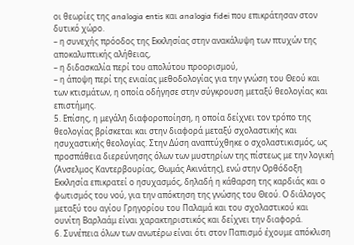οι θεωρίες της analogia entis και analogia fidei που επικράτησαν στον δυτικό χώρο.
– η συνεχής πρόοδος της Εκκλησίας στην ανακάλυψη των πτυχών της αποκαλυπτικής αλήθειας,
– η διδασκαλία περί του απολύτου προορισμού,
– η άποψη περί της ενιαίας μεθοδολογίας για την γνώση του Θεού και των κτισμάτων, η οποία οδήγησε στην σύγκρουση μεταξύ θεολογίας και επιστήμης.
5. Επίσης, η μεγάλη διαφοροποίηση, η οποία δείχνει τον τρόπο της θεολογίας βρίσκεται και στην διαφορά μεταξύ σχολαστικής και ησυχαστικής θεολογίας. Στην Δύση αναπτύχθηκε ο σχολαστικισμός, ως προσπάθεια διερεύνησης όλων των μυστηρίων της πίστεως με την λογική (Άνσελμος Καντερβουρίας, Θωμάς Ακινάτης), ενώ στην Ορθόδοξη Εκκλησία επικρατεί ο ησυχασμός, δηλαδή η κάθαρση της καρδιάς και ο φωτισμός του νού, για την απόκτηση της γνώσης του Θεού. Ο διάλογος μεταξύ του αγίου Γρηγορίου του Παλαμά και του σχολαστικού και ουνίτη Βαρλαάμ είναι χαρακτηριστικός και δείχνει την διαφορά.
6. Συνέπεια όλων των ανωτέρω είναι ότι στον Παπισμό έχουμε απόκλιση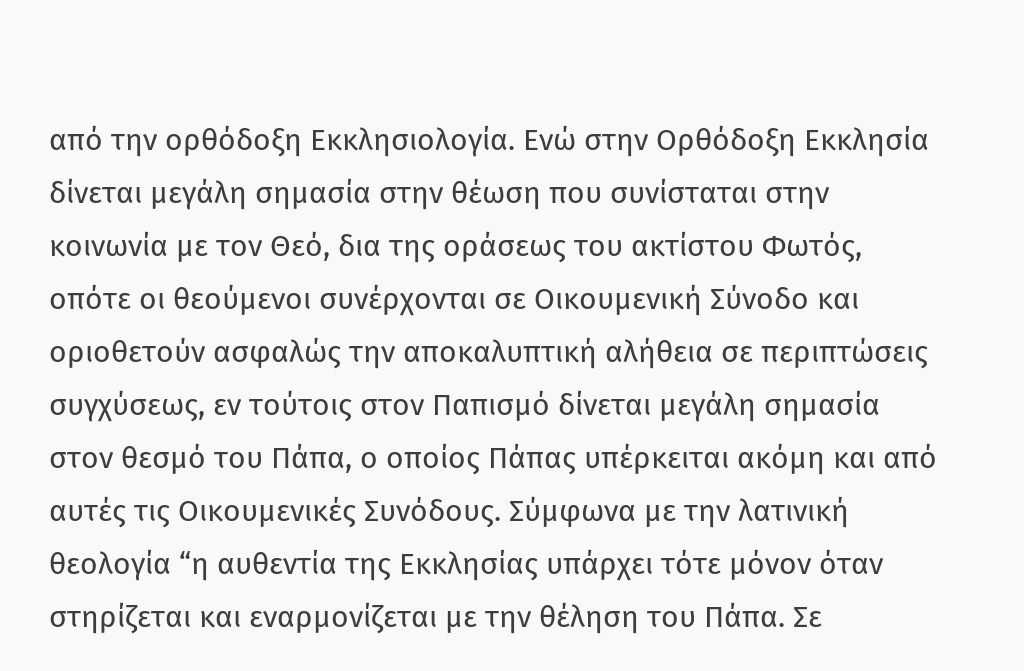από την ορθόδοξη Εκκλησιολογία. Ενώ στην Ορθόδοξη Εκκλησία δίνεται μεγάλη σημασία στην θέωση που συνίσταται στην κοινωνία με τον Θεό, δια της οράσεως του ακτίστου Φωτός, οπότε οι θεούμενοι συνέρχονται σε Οικουμενική Σύνοδο και οριοθετούν ασφαλώς την αποκαλυπτική αλήθεια σε περιπτώσεις συγχύσεως, εν τούτοις στον Παπισμό δίνεται μεγάλη σημασία στον θεσμό του Πάπα, ο οποίος Πάπας υπέρκειται ακόμη και από αυτές τις Οικουμενικές Συνόδους. Σύμφωνα με την λατινική θεολογία “η αυθεντία της Εκκλησίας υπάρχει τότε μόνον όταν στηρίζεται και εναρμονίζεται με την θέληση του Πάπα. Σε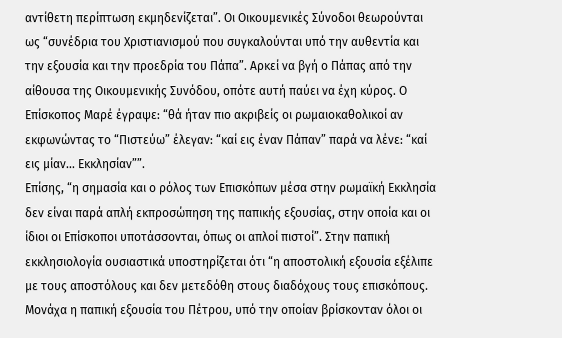αντίθετη περίπτωση εκμηδενίζεται”. Οι Οικουμενικές Σύνοδοι θεωρούνται ως “συνέδρια του Χριστιανισμού που συγκαλούνται υπό την αυθεντία και την εξουσία και την προεδρία του Πάπα”. Αρκεί να βγή ο Πάπας από την αίθουσα της Οικουμενικής Συνόδου, οπότε αυτή παύει να έχη κύρος. Ο Επίσκοπος Μαρέ έγραψε: “θά ήταν πιο ακριβείς οι ρωμαιοκαθολικοί αν εκφωνώντας το “Πιστεύω” έλεγαν: “καί εις έναν Πάπαν” παρά να λένε: “καί εις μίαν... Εκκλησίαν””.
Επίσης, “η σημασία και ο ρόλος των Επισκόπων μέσα στην ρωμαϊκή Εκκλησία δεν είναι παρά απλή εκπροσώπηση της παπικής εξουσίας, στην οποία και οι ίδιοι οι Επίσκοποι υποτάσσονται, όπως οι απλοί πιστοί”. Στην παπική εκκλησιολογία ουσιαστικά υποστηρίζεται ότι “η αποστολική εξουσία εξέλιπε με τους αποστόλους και δεν μετεδόθη στους διαδόχους τους επισκόπους. Μονάχα η παπική εξουσία του Πέτρου, υπό την οποίαν βρίσκονταν όλοι οι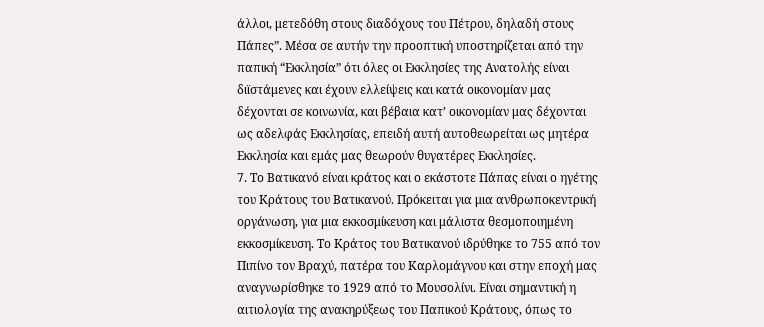άλλοι, μετεδόθη στους διαδόχους του Πέτρου, δηλαδή στους Πάπες”. Μέσα σε αυτήν την προοπτική υποστηρίζεται από την παπική “Εκκλησία” ότι όλες οι Εκκλησίες της Ανατολής είναι διϊστάμενες και έχουν ελλείψεις και κατά οικονομίαν μας δέχονται σε κοινωνία, και βέβαια κατ’ οικονομίαν μας δέχονται ως αδελφάς Εκκλησίας, επειδή αυτή αυτοθεωρείται ως μητέρα Εκκλησία και εμάς μας θεωρούν θυγατέρες Εκκλησίες.
7. Το Βατικανό είναι κράτος και ο εκάστοτε Πάπας είναι ο ηγέτης του Κράτους του Βατικανού. Πρόκειται για μια ανθρωποκεντρική οργάνωση, για μια εκκοσμίκευση και μάλιστα θεσμοποιημένη εκκοσμίκευση. Το Κράτος του Βατικανού ιδρύθηκε το 755 από τον Πιπίνο τον Βραχύ, πατέρα του Καρλομάγνου και στην εποχή μας αναγνωρίσθηκε το 1929 από το Μουσολίνι. Είναι σημαντική η αιτιολογία της ανακηρύξεως του Παπικού Κράτους, όπως το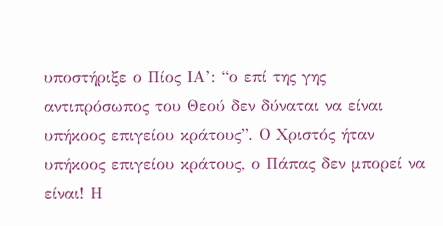υποστήριξε ο Πίος ΙΑ’: “ο επί της γης αντιπρόσωπος του Θεού δεν δύναται να είναι υπήκοος επιγείου κράτους”. Ο Χριστός ήταν υπήκοος επιγείου κράτους, ο Πάπας δεν μπορεί να είναι! Η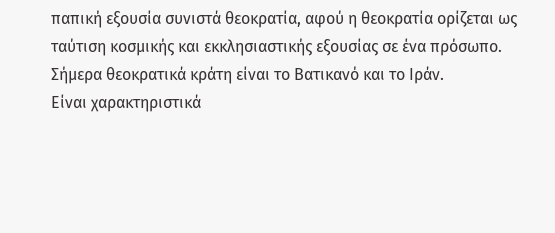παπική εξουσία συνιστά θεοκρατία, αφού η θεοκρατία ορίζεται ως ταύτιση κοσμικής και εκκλησιαστικής εξουσίας σε ένα πρόσωπο. Σήμερα θεοκρατικά κράτη είναι το Βατικανό και το Ιράν.
Είναι χαρακτηριστικά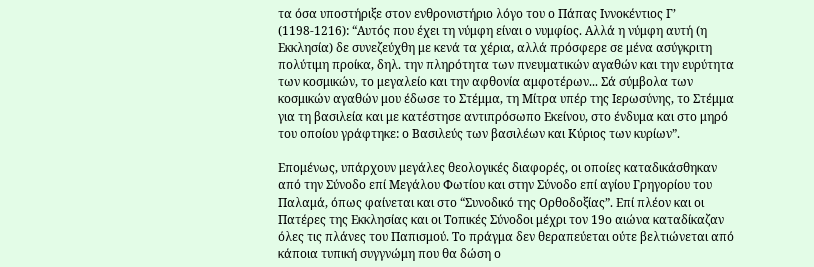τα όσα υποστήριξε στον ενθρονιστήριο λόγο του ο Πάπας Ιννοκέντιος Γ’ (1198-1216): “Αυτός που έχει τη νύμφη είναι ο νυμφίος. Αλλά η νύμφη αυτή (η Εκκλησία) δε συνεζεύχθη με κενά τα χέρια, αλλά πρόσφερε σε μένα ασύγκριτη πολύτιμη προίκα, δηλ. την πληρότητα των πνευματικών αγαθών και την ευρύτητα των κοσμικών, το μεγαλείο και την αφθονία αμφοτέρων... Σά σύμβολα των κοσμικών αγαθών μου έδωσε το Στέμμα, τη Μίτρα υπέρ της Ιερωσύνης, το Στέμμα για τη βασιλεία και με κατέστησε αντιπρόσωπο Εκείνου, στο ένδυμα και στο μηρό του οποίου γράφτηκε: ο Βασιλεύς των βασιλέων και Κύριος των κυρίων”.

Επομένως, υπάρχουν μεγάλες θεολογικές διαφορές, οι οποίες καταδικάσθηκαν από την Σύνοδο επί Μεγάλου Φωτίου και στην Σύνοδο επί αγίου Γρηγορίου του Παλαμά, όπως φαίνεται και στο “Συνοδικό της Ορθοδοξίας”. Επί πλέον και οι Πατέρες της Εκκλησίας και οι Τοπικές Σύνοδοι μέχρι τον 19ο αιώνα καταδίκαζαν όλες τις πλάνες του Παπισμού. Το πράγμα δεν θεραπεύεται ούτε βελτιώνεται από κάποια τυπική συγγνώμη που θα δώση ο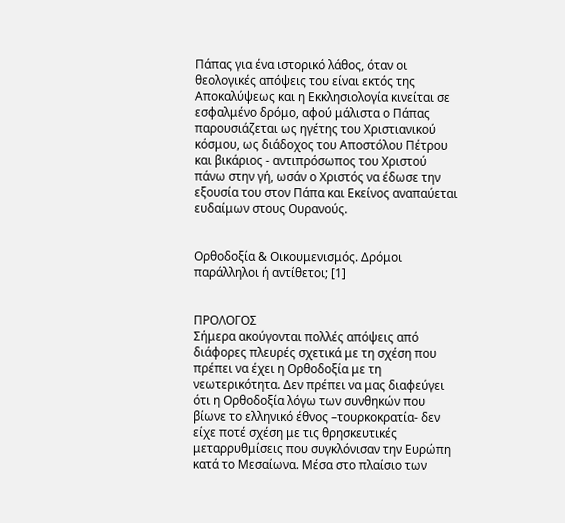Πάπας για ένα ιστορικό λάθος, όταν οι θεολογικές απόψεις του είναι εκτός της Αποκαλύψεως και η Εκκλησιολογία κινείται σε εσφαλμένο δρόμο, αφού μάλιστα ο Πάπας παρουσιάζεται ως ηγέτης του Χριστιανικού κόσμου, ως διάδοχος του Αποστόλου Πέτρου και βικάριος - αντιπρόσωπος του Χριστού πάνω στην γή, ωσάν ο Χριστός να έδωσε την εξουσία του στον Πάπα και Εκείνος αναπαύεται ευδαίμων στους Ουρανούς.


Ορθοδοξία & Οικουμενισμός. Δρόμοι παράλληλοι ή αντίθετοι; [1]


ΠΡΟΛΟΓΟΣ
Σήμερα ακούγονται πολλές απόψεις από διάφορες πλευρές σχετικά με τη σχέση που πρέπει να έχει η Ορθοδοξία με τη νεωτερικότητα. Δεν πρέπει να μας διαφεύγει ότι η Ορθοδοξία λόγω των συνθηκών που βίωνε το ελληνικό έθνος –τουρκοκρατία- δεν είχε ποτέ σχέση με τις θρησκευτικές μεταρρυθμίσεις που συγκλόνισαν την Ευρώπη κατά το Μεσαίωνα. Μέσα στο πλαίσιο των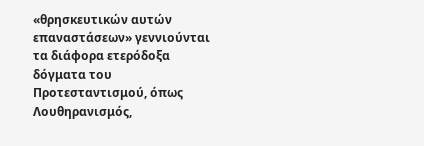«θρησκευτικών αυτών επαναστάσεων» γεννιούνται τα διάφορα ετερόδοξα δόγματα του Προτεσταντισμού, όπως Λουθηρανισμός,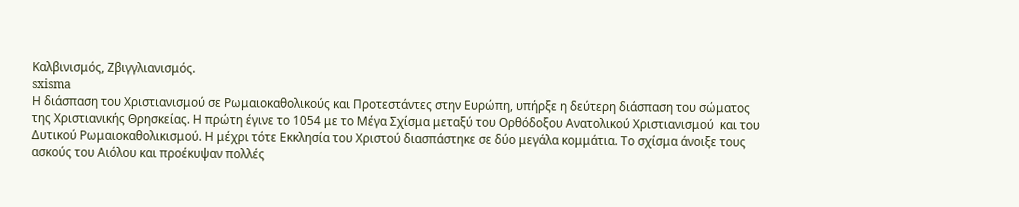Καλβινισμός, Ζβιγγλιανισμός.
sxisma
Η διάσπαση του Χριστιανισμού σε Ρωμαιοκαθολικούς και Προτεστάντες στην Ευρώπη, υπήρξε η δεύτερη διάσπαση του σώματος της Χριστιανικής Θρησκείας. Η πρώτη έγινε το 1054 με το Μέγα Σχίσμα μεταξύ του Ορθόδοξου Ανατολικού Χριστιανισμού  και του Δυτικού Ρωμαιοκαθολικισμού. Η μέχρι τότε Εκκλησία του Χριστού διασπάστηκε σε δύο μεγάλα κομμάτια. Το σχίσμα άνοιξε τους ασκούς του Αιόλου και προέκυψαν πολλές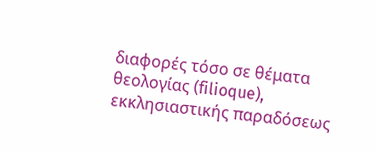διαφορές τόσο σε θέματα θεολογίας (filioque), εκκλησιαστικής παραδόσεως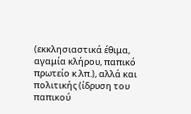(εκκλησιαστικά έθιμα, αγαμία κλήρου, παπικό πρωτείο κ.λπ.), αλλά και πολιτικής (ίδρυση του παπικού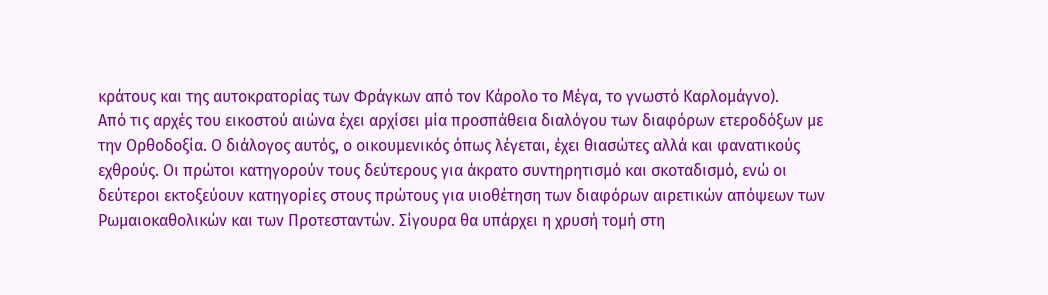κράτους και της αυτοκρατορίας των Φράγκων από τον Κάρολο το Μέγα, το γνωστό Καρλομάγνο).
Από τις αρχές του εικοστού αιώνα έχει αρχίσει μία προσπάθεια διαλόγου των διαφόρων ετεροδόξων με την Ορθοδοξία. Ο διάλογος αυτός, ο οικουμενικός όπως λέγεται, έχει θιασώτες αλλά και φανατικούς εχθρούς. Οι πρώτοι κατηγορούν τους δεύτερους για άκρατο συντηρητισμό και σκοταδισμό, ενώ οι δεύτεροι εκτοξεύουν κατηγορίες στους πρώτους για υιοθέτηση των διαφόρων αιρετικών απόψεων των Ρωμαιοκαθολικών και των Προτεσταντών. Σίγουρα θα υπάρχει η χρυσή τομή στη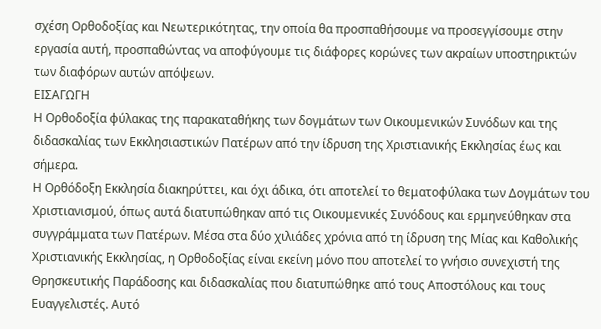σχέση Ορθοδοξίας και Νεωτερικότητας, την οποία θα προσπαθήσουμε να προσεγγίσουμε στην εργασία αυτή, προσπαθώντας να αποφύγουμε τις διάφορες κορώνες των ακραίων υποστηρικτών των διαφόρων αυτών απόψεων.
ΕΙΣΑΓΩΓΗ
Η Ορθοδοξία φύλακας της παρακαταθήκης των δογμάτων των Οικουμενικών Συνόδων και της διδασκαλίας των Εκκλησιαστικών Πατέρων από την ίδρυση της Χριστιανικής Εκκλησίας έως και σήμερα.
Η Ορθόδοξη Εκκλησία διακηρύττει, και όχι άδικα, ότι αποτελεί το θεματοφύλακα των Δογμάτων του Χριστιανισμού, όπως αυτά διατυπώθηκαν από τις Οικουμενικές Συνόδους και ερμηνεύθηκαν στα συγγράμματα των Πατέρων. Μέσα στα δύο χιλιάδες χρόνια από τη ίδρυση της Μίας και Καθολικής Χριστιανικής Εκκλησίας, η Ορθοδοξίας είναι εκείνη μόνο που αποτελεί το γνήσιο συνεχιστή της Θρησκευτικής Παράδοσης και διδασκαλίας που διατυπώθηκε από τους Αποστόλους και τους Ευαγγελιστές. Αυτό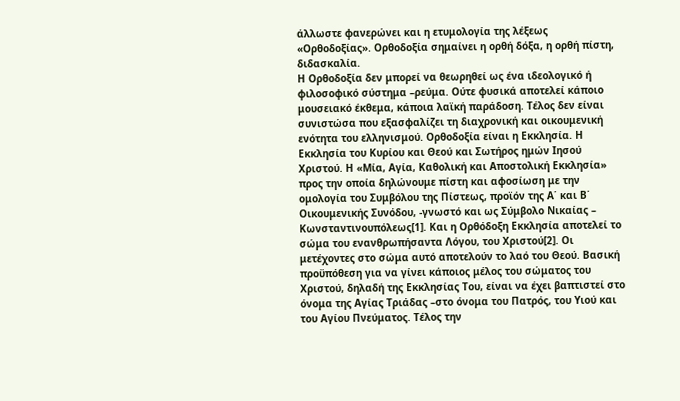άλλωστε φανερώνει και η ετυμολογία της λέξεως «Ορθοδοξίας». Ορθοδοξία σημαίνει η ορθή δόξα, η ορθή πίστη, διδασκαλία.
Η Ορθοδοξία δεν μπορεί να θεωρηθεί ως ένα ιδεολογικό ή φιλοσοφικό σύστημα –ρεύμα. Ούτε φυσικά αποτελεί κάποιο μουσειακό έκθεμα, κάποια λαϊκή παράδοση. Τέλος δεν είναι συνιστώσα που εξασφαλίζει τη διαχρονική και οικουμενική ενότητα του ελληνισμού. Ορθοδοξία είναι η Εκκλησία. Η Εκκλησία του Κυρίου και Θεού και Σωτήρος ημών Ιησού Χριστού. Η «Μία, Αγία, Καθολική και Αποστολική Εκκλησία» προς την οποία δηλώνουμε πίστη και αφοσίωση με την ομολογία του Συμβόλου της Πίστεως, προϊόν της Α΄ και Β΄ Οικουμενικής Συνόδου, -γνωστό και ως Σύμβολο Νικαίας – Κωνσταντινουπόλεως[1]. Και η Ορθόδοξη Εκκλησία αποτελεί το σώμα του ενανθρωπήσαντα Λόγου, του Χριστού[2]. Οι μετέχοντες στο σώμα αυτό αποτελούν το λαό του Θεού. Βασική προϋπόθεση για να γίνει κάποιος μέλος του σώματος του Χριστού, δηλαδή της Εκκλησίας Του, είναι να έχει βαπτιστεί στο όνομα της Αγίας Τριάδας –στο όνομα του Πατρός, του Υιού και του Αγίου Πνεύματος. Τέλος την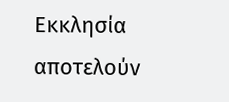Εκκλησία αποτελούν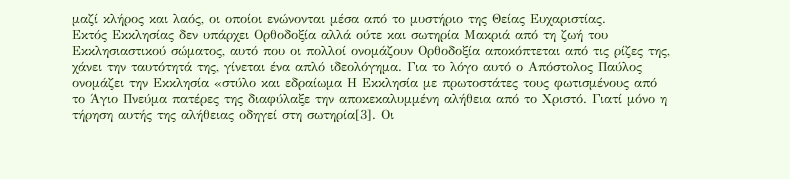μαζί κλήρος και λαός, οι οποίοι ενώνονται μέσα από το μυστήριο της Θείας Ευχαριστίας.
Εκτός Εκκλησίας δεν υπάρχει Ορθοδοξία αλλά ούτε και σωτηρία Μακριά από τη ζωή του Εκκλησιαστικού σώματος, αυτό που οι πολλοί ονομάζουν Ορθοδοξία αποκόπτεται από τις ρίζες της, χάνει την ταυτότητά της, γίνεται ένα απλό ιδεολόγημα. Για το λόγο αυτό ο Απόστολος Παύλος ονομάζει την Εκκλησία «στύλο και εδραίωμα Η Εκκλησία με πρωτοστάτες τους φωτισμένους από το Άγιο Πνεύμα πατέρες της διαφύλαξε την αποκεκαλυμμένη αλήθεια από το Χριστό. Γιατί μόνο η τήρηση αυτής της αλήθειας οδηγεί στη σωτηρία[3]. Οι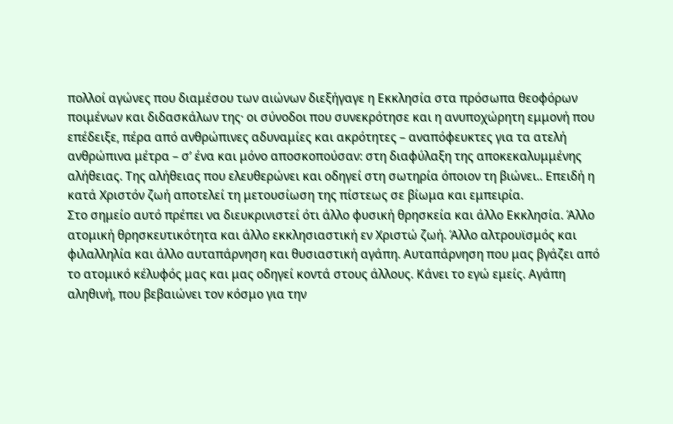πολλοί αγώνες που διαμέσου των αιώνων διεξήγαγε η Εκκλησία στα πρόσωπα θεοφόρων ποιμένων και διδασκάλων της· οι σύνοδοι που συνεκρότησε και η ανυποχώρητη εμμονή που επέδειξε, πέρα από ανθρώπινες αδυναμίες και ακρότητες – αναπόφευκτες για τα ατελή ανθρώπινα μέτρα – σ’ ένα και μόνο αποσκοπούσαν: στη διαφύλαξη της αποκεκαλυμμένης αλήθειας. Της αλήθειας που ελευθερώνει και οδηγεί στη σωτηρία όποιον τη βιώνει.. Επειδή η κατά Χριστόν ζωή αποτελεί τη μετουσίωση της πίστεως σε βίωμα και εμπειρία.
Στο σημείο αυτό πρέπει να διευκρινιστεί ότι άλλο φυσική θρησκεία και άλλο Εκκλησία. Άλλο ατομική θρησκευτικότητα και άλλο εκκλησιαστική εν Χριστώ ζωή. Άλλο αλτρουϊσμός και φιλαλληλία και άλλο αυταπάρνηση και θυσιαστική αγάπη. Αυταπάρνηση που μας βγάζει από το ατομικό κέλυφός μας και μας οδηγεί κοντά στους άλλους. Κάνει το εγώ εμείς. Αγάπη αληθινή, που βεβαιώνει τον κόσμο για την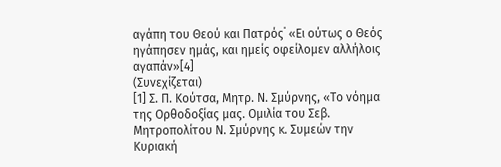αγάπη του Θεού και Πατρός˙ «Ει ούτως ο Θεός ηγάπησεν ημάς, και ημείς οφείλομεν αλλήλοις αγαπάν»[4]
(Συνεχίζεται)
[1] Σ. Π. Κούτσα, Μητρ. Ν. Σμύρνης, «Το νόημα της Ορθοδοξίας μας. Ομιλία του Σεβ. Μητροπολίτου Ν. Σμύρνης κ. Συμεών την Κυριακή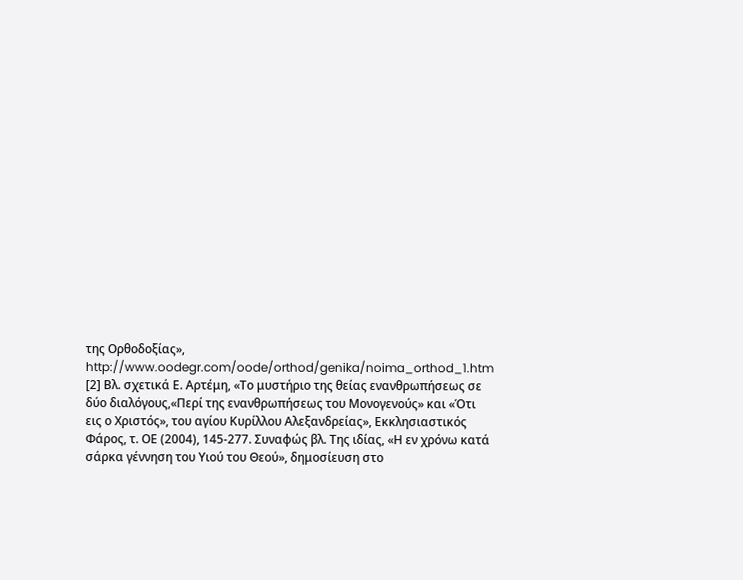της Ορθοδοξίας», http://www.oodegr.com/oode/orthod/genika/noima_orthod_1.htm
[2] Βλ. σχετικά Ε. Αρτέμη, «Το μυστήριο της θείας ενανθρωπήσεως σε δύο διαλόγους,«Περί της ενανθρωπήσεως του Μονογενούς» και «Ότι εις ο Χριστός», του αγίου Κυρίλλου Αλεξανδρείας», Εκκλησιαστικός Φάρος, τ. ΟΕ (2004), 145-277. Συναφώς βλ. Της ιδίας, «Η εν χρόνω κατά σάρκα γέννηση του Υιού του Θεού», δημοσίευση στο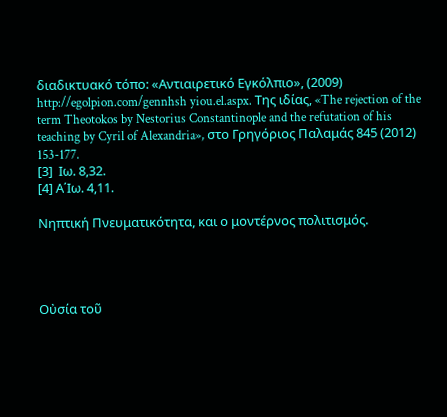διαδικτυακό τόπο: «Αντιαιρετικό Εγκόλπιο», (2009) http://egolpion.com/gennhsh yiou.el.aspx. Της ιδίας, «The rejection of the term Theotokos by Nestorius Constantinople and the refutation of his teaching by Cyril of Alexandria», στο Γρηγόριος Παλαμάς 845 (2012) 153-177.
[3]  Ιω. 8,32.
[4] Α΄Ιω. 4,11.

Νηπτική Πνευματικότητα, και ο μοντέρνος πολιτισμός.




Οὐσία τοῦ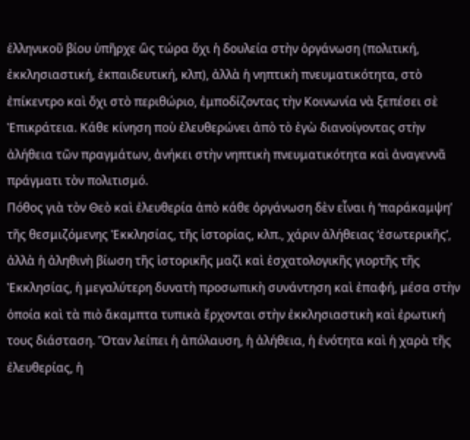ἑλληνικοῦ βίου ὑπῆρχε ὣς τώρα ὄχι ἡ δουλεία στὴν ὀργάνωση (πολιτική, ἐκκλησιαστική, ἐκπαιδευτική, κλπ), ἀλλὰ ἡ νηπτικὴ πνευματικότητα, στὸ ἐπίκεντρο καὶ ὄχι στὸ περιθώριο, ἐμποδίζοντας τὴν Κοινωνία νὰ ξεπέσει σὲ Ἐπικράτεια. Κάθε κίνηση ποὺ ἐλευθερώνει ἀπὸ τὸ ἐγὼ διανοίγοντας στὴν ἀλήθεια τῶν πραγμάτων, ἀνήκει στὴν νηπτικὴ πνευματικότητα καὶ ἀναγεννᾶ πράγματι τὸν πολιτισμό.
Πόθος γιὰ τὸν Θεὸ καὶ ἐλευθερία ἀπὸ κάθε ὀργάνωση δὲν εἶναι ἡ ‘παράκαμψη’ τῆς θεσμιζόμενης Ἐκκλησίας, τῆς ἱστορίας, κλπ., χάριν ἀλήθειας ‘ἐσωτερικῆς’, ἀλλὰ ἡ ἀληθινὴ βίωση τῆς ἱστορικῆς μαζὶ καὶ ἐσχατολογικῆς γιορτῆς τῆς Ἐκκλησίας, ἡ μεγαλύτερη δυνατὴ προσωπικὴ συνάντηση καὶ ἐπαφή, μέσα στὴν ὁποία καὶ τὰ πιὸ ἄκαμπτα τυπικὰ ἔρχονται στὴν ἐκκλησιαστικὴ καὶ ἐρωτική τους διάσταση. Ὅταν λείπει ἡ ἀπόλαυση, ἡ ἀλήθεια, ἡ ἑνότητα καὶ ἡ χαρὰ τῆς ἐλευθερίας, ἡ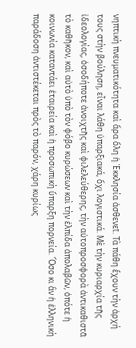νηπτικὴ πνευματικότητα καὶ ἄρα ὅλη ἡ Ἐκκλησία ἀσθενεῖ. Τὰ πάθη ἔχουν τὴν ἀρχή τους στὴν βούληση, εἶναι λάθη ὑπαρξιακά, ὄχι λογιστικά. Μὲ τὴν κυριαρχία τῆς ἰδεολογίας, ὁσοδήποτε ἀνοιχτῆς καὶ φιλελεύθερης, τὴν αὐτοπροσφορὰ ἀντικαθιστᾶ τὸ καθῆκον, καὶ αὐτὸ ὑπὸ τὸν φόβο κυρώσεων καὶ τὴν ἐλπίδα ἀπολαβῶν, ὁπότε ἡ κοινωνία καταντάει ἑταιρεία καὶ ἡ προσωπικὴ ὕπαρξη πορνεία. Ὅσο κι ἂν ἡ ἑλληνικὴ παράδοση ἀντιστέκεται πρὸς τὸ παρόν, χάρη κυρίως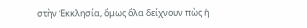στὴν Ἐκκλησία, ὅμως ὅλα δείχνουν πὼς ἡ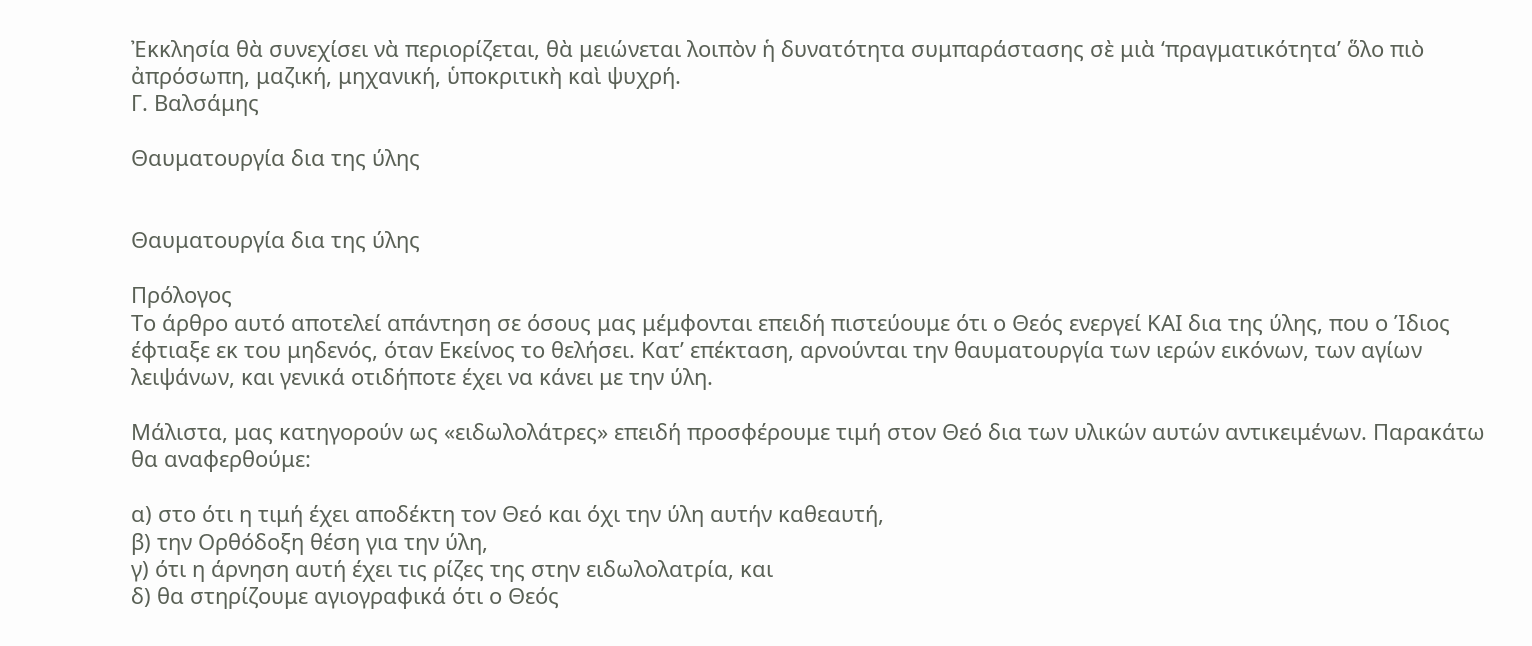Ἐκκλησία θὰ συνεχίσει νὰ περιορίζεται, θὰ μειώνεται λοιπὸν ἡ δυνατότητα συμπαράστασης σὲ μιὰ ‘πραγματικότητα’ ὅλο πιὸ ἀπρόσωπη, μαζική, μηχανική, ὑποκριτικὴ καὶ ψυχρή.
Γ. Βαλσάμης

Θαυματουργία δια της ύλης


Θαυματουργία δια της ύλης

Πρόλογος
Το άρθρο αυτό αποτελεί απάντηση σε όσους μας μέμφονται επειδή πιστεύουμε ότι ο Θεός ενεργεί ΚΑΙ δια της ύλης, που ο Ίδιος έφτιαξε εκ του μηδενός, όταν Εκείνος το θελήσει. Κατ’ επέκταση, αρνούνται την θαυματουργία των ιερών εικόνων, των αγίων λειψάνων, και γενικά οτιδήποτε έχει να κάνει με την ύλη.

Μάλιστα, μας κατηγορούν ως «ειδωλολάτρες» επειδή προσφέρουμε τιμή στον Θεό δια των υλικών αυτών αντικειμένων. Παρακάτω θα αναφερθούμε:

α) στο ότι η τιμή έχει αποδέκτη τον Θεό και όχι την ύλη αυτήν καθεαυτή,
β) την Ορθόδοξη θέση για την ύλη,
γ) ότι η άρνηση αυτή έχει τις ρίζες της στην ειδωλολατρία, και
δ) θα στηρίζουμε αγιογραφικά ότι ο Θεός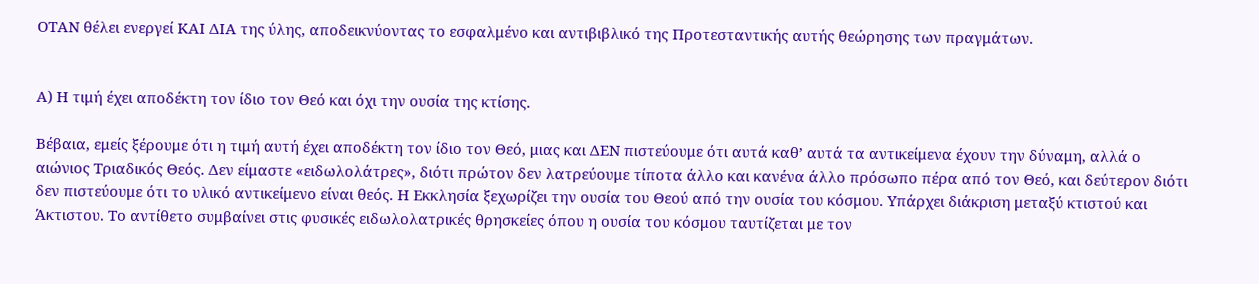ΟΤΑΝ θέλει ενεργεί ΚΑΙ ΔΙΑ της ύλης, αποδεικνύοντας το εσφαλμένο και αντιβιβλικό της Προτεσταντικής αυτής θεώρησης των πραγμάτων.


Α) Η τιμή έχει αποδέκτη τον ίδιο τον Θεό και όχι την ουσία της κτίσης.

Βέβαια, εμείς ξέρουμε ότι η τιμή αυτή έχει αποδέκτη τον ίδιο τον Θεό, μιας και ΔΕΝ πιστεύουμε ότι αυτά καθ’ αυτά τα αντικείμενα έχουν την δύναμη, αλλά ο αιώνιος Τριαδικός Θεός. Δεν είμαστε «ειδωλολάτρες», διότι πρώτον δεν λατρεύουμε τίποτα άλλο και κανένα άλλο πρόσωπο πέρα από τον Θεό, και δεύτερον διότι δεν πιστεύουμε ότι το υλικό αντικείμενο είναι θεός. Η Εκκλησία ξεχωρίζει την ουσία του Θεού από την ουσία του κόσμου. Υπάρχει διάκριση μεταξύ κτιστού και Άκτιστου. Το αντίθετο συμβαίνει στις φυσικές ειδωλολατρικές θρησκείες όπου η ουσία του κόσμου ταυτίζεται με τον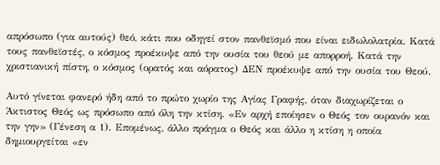απρόσωπο (για αυτούς) θεό, κάτι που οδηγεί στον πανθεϊσμό που είναι ειδωλολατρία. Κατά τους πανθεϊστές, ο κόσμος προέκυψε από την ουσία του θεού με απορροή. Κατά την χριστιανική πίστη, ο κόσμος (ορατός και αόρατος) ΔΕΝ προέκυψε από την ουσία του Θεού.

Αυτό γίνεται φανερό ήδη από το πρώτο χωρίο της Αγίας Γραφής, όταν διαχωρίζεται ο Άκτιστος Θεός ως πρόσωπο από όλη την κτίση. «Εν αρχή εποίησεν ο Θεός τον ουρανόν και την γην» (Γένεση α 1). Επομένως, άλλο πράγμα ο Θεός και άλλο η κτίση η οποία δημιουργείται «εν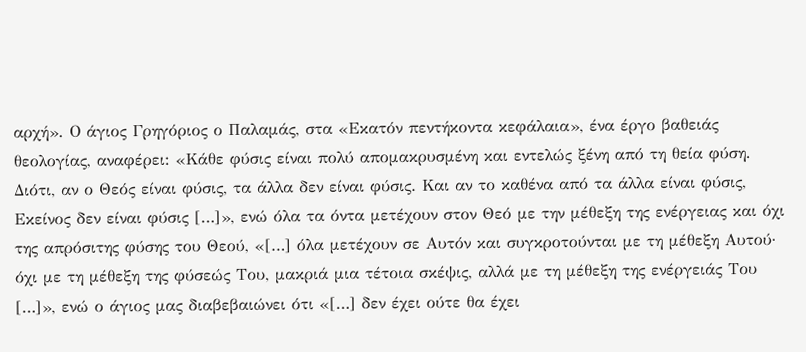αρχή». Ο άγιος Γρηγόριος ο Παλαμάς, στα «Εκατόν πεντήκοντα κεφάλαια», ένα έργο βαθειάς θεολογίας, αναφέρει: «Κάθε φύσις είναι πολύ απομακρυσμένη και εντελώς ξένη από τη θεία φύση. Διότι, αν ο Θεός είναι φύσις, τα άλλα δεν είναι φύσις. Και αν το καθένα από τα άλλα είναι φύσις, Εκείνος δεν είναι φύσις […]», ενώ όλα τα όντα μετέχουν στον Θεό με την μέθεξη της ενέργειας και όχι της απρόσιτης φύσης του Θεού, «[…] όλα μετέχουν σε Αυτόν και συγκροτούνται με τη μέθεξη Αυτού· όχι με τη μέθεξη της φύσεώς Του, μακριά μια τέτοια σκέψις, αλλά με τη μέθεξη της ενέργειάς Του […]», ενώ ο άγιος μας διαβεβαιώνει ότι «[…] δεν έχει ούτε θα έχει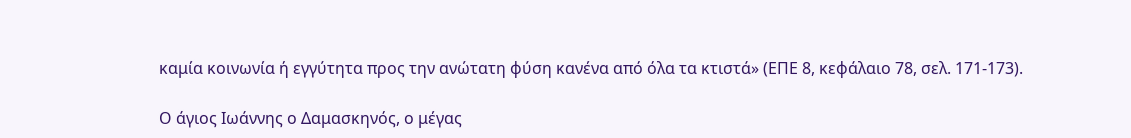καμία κοινωνία ή εγγύτητα προς την ανώτατη φύση κανένα από όλα τα κτιστά» (ΕΠΕ 8, κεφάλαιο 78, σελ. 171-173).

Ο άγιος Ιωάννης ο Δαμασκηνός, ο μέγας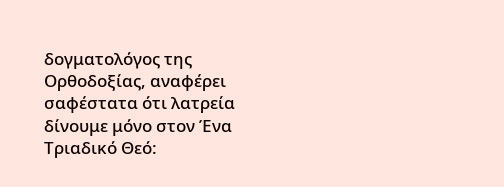δογματολόγος της Ορθοδοξίας, αναφέρει σαφέστατα ότι λατρεία δίνουμε μόνο στον Ένα Τριαδικό Θεό: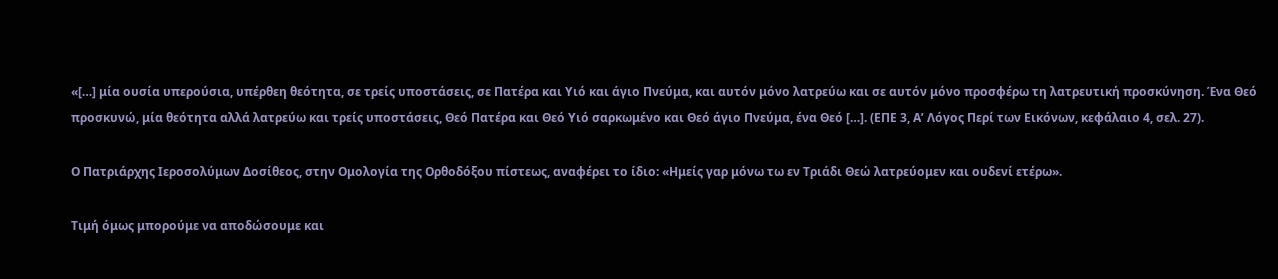«[…] μία ουσία υπερούσια, υπέρθεη θεότητα, σε τρείς υποστάσεις, σε Πατέρα και Υιό και άγιο Πνεύμα, και αυτόν μόνο λατρεύω και σε αυτόν μόνο προσφέρω τη λατρευτική προσκύνηση. Ένα Θεό προσκυνώ, μία θεότητα αλλά λατρεύω και τρείς υποστάσεις, Θεό Πατέρα και Θεό Υιό σαρκωμένο και Θεό άγιο Πνεύμα, ένα Θεό […]. (ΕΠΕ 3, Α’ Λόγος Περί των Εικόνων, κεφάλαιο 4, σελ. 27).

Ο Πατριάρχης Ιεροσολύμων Δοσίθεος, στην Ομολογία της Ορθοδόξου πίστεως, αναφέρει το ίδιο: «Ημείς γαρ μόνω τω εν Τριάδι Θεώ λατρεύομεν και ουδενί ετέρω».

Τιμή όμως μπορούμε να αποδώσουμε και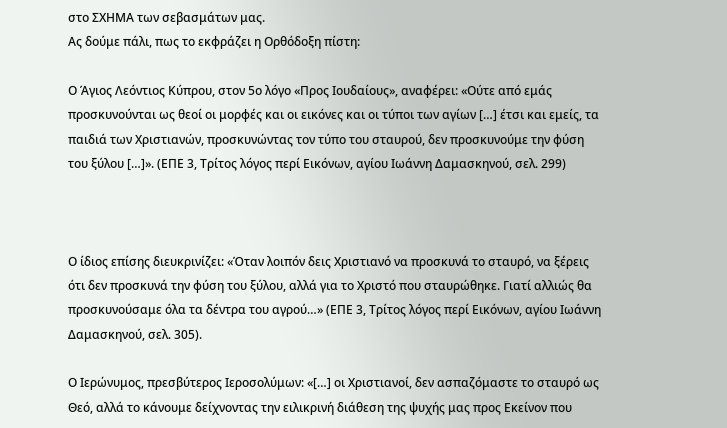στο ΣΧΗΜΑ των σεβασμάτων μας.
Ας δούμε πάλι, πως το εκφράζει η Ορθόδοξη πίστη:

Ο Άγιος Λεόντιος Κύπρου, στον 5ο λόγο «Προς Ιουδαίους», αναφέρει: «Ούτε από εμάς προσκυνούνται ως θεοί οι μορφές και οι εικόνες και οι τύποι των αγίων […] έτσι και εμείς, τα παιδιά των Χριστιανών, προσκυνώντας τον τύπο του σταυρού, δεν προσκυνούμε την φύση του ξύλου […]». (ΕΠΕ 3, Τρίτος λόγος περί Εικόνων, αγίου Ιωάννη Δαμασκηνού, σελ. 299)



Ο ίδιος επίσης διευκρινίζει: «Όταν λοιπόν δεις Χριστιανό να προσκυνά το σταυρό, να ξέρεις ότι δεν προσκυνά την φύση του ξύλου, αλλά για το Χριστό που σταυρώθηκε. Γιατί αλλιώς θα προσκυνούσαμε όλα τα δέντρα του αγρού…» (ΕΠΕ 3, Τρίτος λόγος περί Εικόνων, αγίου Ιωάννη Δαμασκηνού, σελ. 305).

Ο Ιερώνυμος, πρεσβύτερος Ιεροσολύμων: «[…] οι Χριστιανοί, δεν ασπαζόμαστε το σταυρό ως Θεό, αλλά το κάνουμε δείχνοντας την ειλικρινή διάθεση της ψυχής μας προς Εκείνον που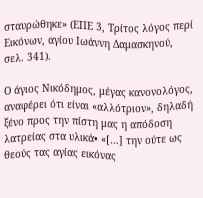σταυρώθηκε» (ΕΠΕ 3, Τρίτος λόγος περί Εικόνων, αγίου Ιωάννη Δαμασκηνού, σελ. 341).

Ο άγιος Νικόδημος, μέγας κανονολόγος, αναφέρει ότι είναι «αλλότριον», δηλαδή ξένο προς την πίστη μας η απόδοση λατρείας στα υλικά• «[…] την ούτε ως θεούς τας αγίας εικόνας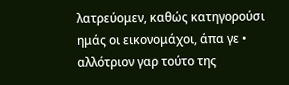λατρεύομεν, καθώς κατηγορούσι ημάς οι εικονομάχοι, άπα γε • αλλότριον γαρ τούτο της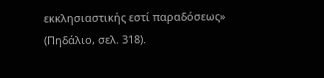εκκλησιαστικής εστί παραδόσεως» (Πηδάλιο, σελ. 318).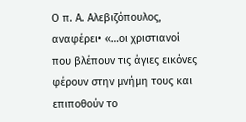Ο π. Α. Αλεβιζόπουλος, αναφέρει• «…οι χριστιανοί που βλέπουν τις άγιες εικόνες φέρουν στην μνήμη τους και επιποθούν το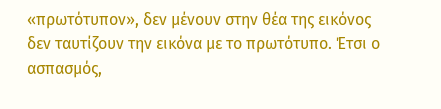«πρωτότυπον», δεν μένουν στην θέα της εικόνος δεν ταυτίζουν την εικόνα με το πρωτότυπο. Έτσι ο ασπασμός,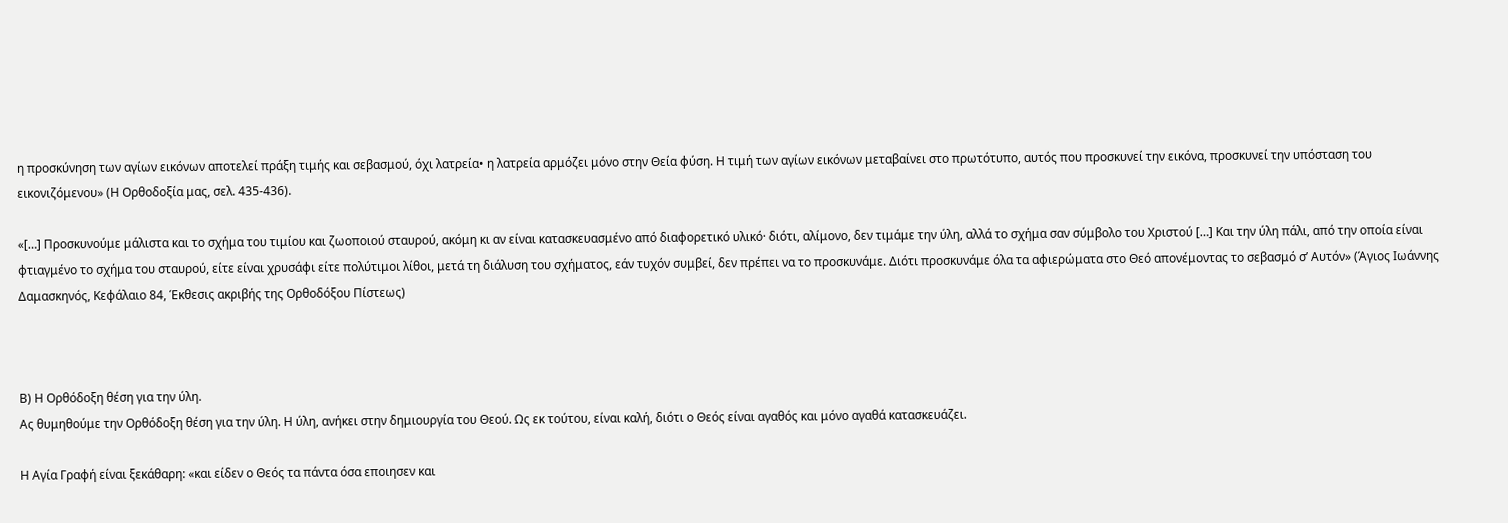η προσκύνηση των αγίων εικόνων αποτελεί πράξη τιμής και σεβασμού, όχι λατρεία• η λατρεία αρμόζει μόνο στην Θεία φύση. Η τιμή των αγίων εικόνων μεταβαίνει στο πρωτότυπο, αυτός που προσκυνεί την εικόνα, προσκυνεί την υπόσταση του εικονιζόμενου» (Η Ορθοδοξία μας, σελ. 435-436).

«[…] Προσκυνούμε μάλιστα και το σχήμα του τιμίου και ζωοποιού σταυρού, ακόμη κι αν είναι κατασκευασμένο από διαφορετικό υλικό· διότι, αλίμονο, δεν τιμάμε την ύλη, αλλά το σχήμα σαν σύμβολο του Χριστού […] Και την ύλη πάλι, από την οποία είναι φτιαγμένο το σχήμα του σταυρού, είτε είναι χρυσάφι είτε πολύτιμοι λίθοι, μετά τη διάλυση του σχήματος, εάν τυχόν συμβεί, δεν πρέπει να το προσκυνάμε. Διότι προσκυνάμε όλα τα αφιερώματα στο Θεό απονέμοντας το σεβασμό σ’ Αυτόν» (Άγιος Ιωάννης Δαμασκηνός, Κεφάλαιο 84, Έκθεσις ακριβής της Ορθοδόξου Πίστεως)



Β) Η Ορθόδοξη θέση για την ύλη.
Ας θυμηθούμε την Ορθόδοξη θέση για την ύλη. Η ύλη, ανήκει στην δημιουργία του Θεού. Ως εκ τούτου, είναι καλή, διότι ο Θεός είναι αγαθός και μόνο αγαθά κατασκευάζει.

Η Αγία Γραφή είναι ξεκάθαρη: «και είδεν ο Θεός τα πάντα όσα εποιησεν και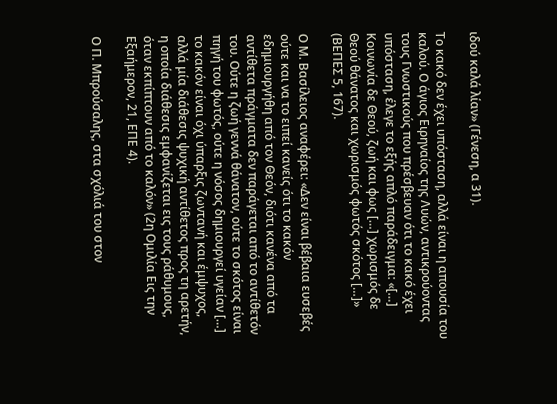ιδού καλά λίαν» (Γένεση, α 31).

Το κακό δεν έχει υπόσταση, αλλά είναι η απουσία του καλού. Ο άγιος Ειρηναίος της Λυών, αντικρούοντας τους Γνωστικούς που πρέσβευαν ότι το κακό έχει υπόσταση, έλεγε το εξής απλό παράδειγμα: «[…] Κοινωνία δε Θεού, ζωή και φως […] χωρισμός δε Θεού θάνατος και χωρισμός φωτός σκότος […]» (ΒΕΠΕΣ 5, 167).

Ο Μ. Βασίλειος αναφέρει: «Δεν είναι βέβαια ευσεβές ούτε και να το ειπεί κανείς ότι το κακόν εδημιουργήθη από τον Θεόν, διότι κανένα από τα αντίθετα πράγματα δεν παράγεται από το αντίθετόν του. Ούτε η ζωή γεννά θάνατον, ούτε το σκότος είναι πηγή του φωτός, ούτε η νόσος δημιουργεί υγείαν […] το κακόν είναι όχι ύπαρξις ζωντανή και έμψυχος, αλλά μία διάθεσις ψυχική αντίθετος προς τη αρετήν, η οποία διάθεσις εμφανίζεται εις τους ράθυμους, όταν εκπίπτουν από το καλόν» (2η Ομιλία Εις την Εξαήμερον, 21, ΕΠΕ 4).

Ο Π. Μπρούσαλης, στα σχόλιά του στον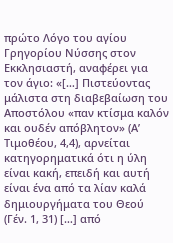πρώτο Λόγο του αγίου Γρηγορίου Νύσσης στον Εκκλησιαστή, αναφέρει για τον άγιο: «[…] Πιστεύοντας μάλιστα στη διαβεβαίωση του Αποστόλου «παν κτίσμα καλόν και ουδέν απόβλητον» (Α’ Τιμοθέου, 4,4), αρνείται κατηγορηματικά ότι η ύλη είναι κακή, επειδή και αυτή είναι ένα από τα λίαν καλά δημιουργήματα του Θεού (Γέν. 1, 31) […] από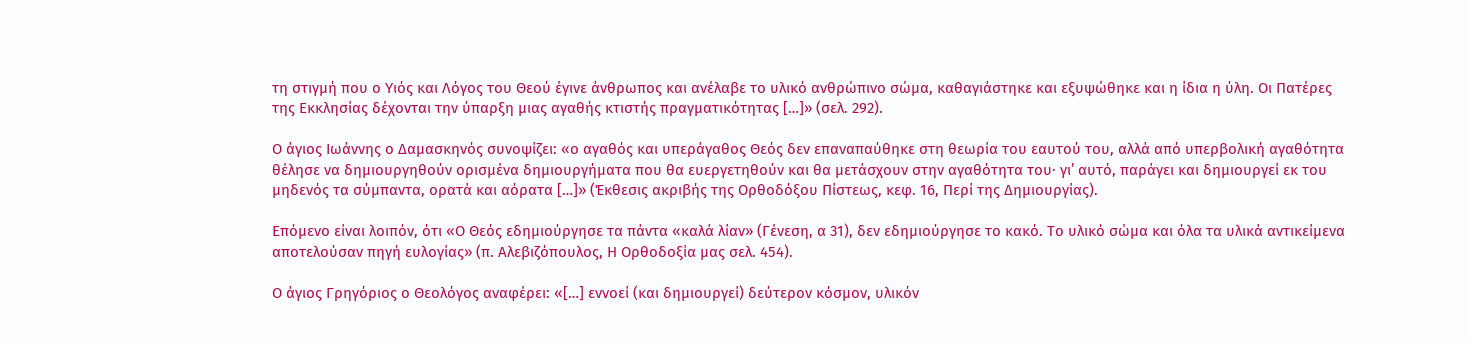τη στιγμή που ο Υιός και Λόγος του Θεού έγινε άνθρωπος και ανέλαβε το υλικό ανθρώπινο σώμα, καθαγιάστηκε και εξυψώθηκε και η ίδια η ύλη. Οι Πατέρες της Εκκλησίας δέχονται την ύπαρξη μιας αγαθής κτιστής πραγματικότητας […]» (σελ. 292).

Ο άγιος Ιωάννης ο Δαμασκηνός συνοψίζει: «ο αγαθός και υπεράγαθος Θεός δεν επαναπαύθηκε στη θεωρία του εαυτού του, αλλά από υπερβολική αγαθότητα θέλησε να δημιουργηθούν ορισμένα δημιουργήματα που θα ευεργετηθούν και θα μετάσχουν στην αγαθότητα του· γι’ αυτό, παράγει και δημιουργεί εκ του μηδενός τα σύμπαντα, ορατά και αόρατα […]» (Έκθεσις ακριβής της Ορθοδόξου Πίστεως, κεφ. 16, Περί της Δημιουργίας).

Επόμενο είναι λοιπόν, ότι «Ο Θεός εδημιούργησε τα πάντα «καλά λίαν» (Γένεση, α 31), δεν εδημιούργησε το κακό. Το υλικό σώμα και όλα τα υλικά αντικείμενα αποτελούσαν πηγή ευλογίας» (π. Αλεβιζόπουλος, Η Ορθοδοξία μας σελ. 454).

Ο άγιος Γρηγόριος ο Θεολόγος αναφέρει: «[…] εννοεί (και δημιουργεί) δεύτερον κόσμον, υλικόν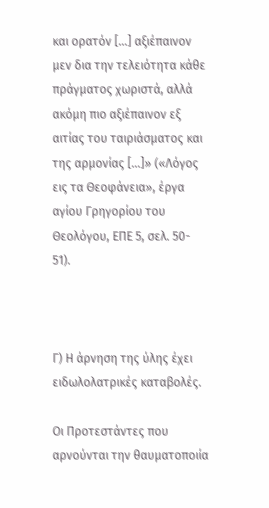και ορατόν […] αξιέπαινον μεν δια την τελειότητα κάθε πράγματος χωριστά, αλλά ακόμη πιο αξιέπαινον εξ αιτίας του ταιριάσματος και της αρμονίας […]» («Λόγος εις τα Θεοφάνεια», έργα αγίου Γρηγορίου του Θεολόγου, ΕΠΕ 5, σελ. 50- 51).



Γ) Η άρνηση της ύλης έχει ειδωλολατρικές καταβολές.

Οι Προτεστάντες που αρνούνται την θαυματοποιία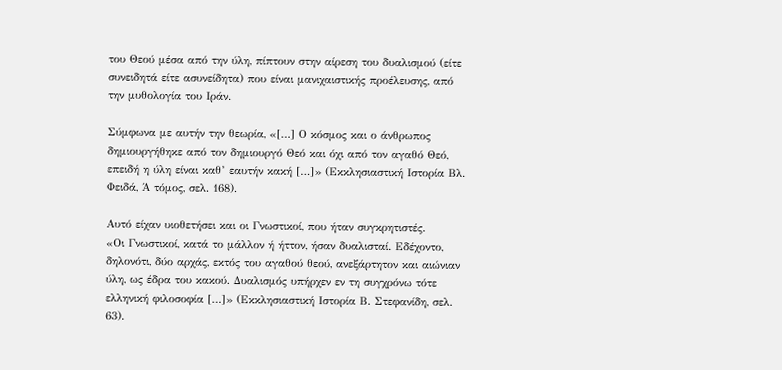του Θεού μέσα από την ύλη, πίπτουν στην αίρεση του δυαλισμού (είτε συνειδητά είτε ασυνείδητα) που είναι μανιχαιστικής προέλευσης, από την μυθολογία του Ιράν.

Σύμφωνα με αυτήν την θεωρία, «[…] Ο κόσμος και ο άνθρωπος δημιουργήθηκε από τον δημιουργό Θεό και όχι από τον αγαθό Θεό, επειδή η ύλη είναι καθ’ εαυτήν κακή […]» (Εκκλησιαστική Ιστορία Βλ. Φειδά, Ά τόμος, σελ. 168).

Αυτό είχαν υιοθετήσει και οι Γνωστικοί, που ήταν συγκρητιστές.
«Οι Γνωστικοί, κατά το μάλλον ή ήττον, ήσαν δυαλισταί. Εδέχοντο, δηλονότι, δύο αρχάς, εκτός του αγαθού θεού, ανεξάρτητον και αιώνιαν ύλη, ως έδρα του κακού. Δυαλισμός υπήρχεν εν τη συγχρόνω τότε ελληνική φιλοσοφία […]» (Εκκλησιαστική Ιστορία Β. Στεφανίδη, σελ. 63).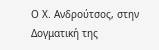Ο Χ. Ανδρούτσος, στην Δογματική της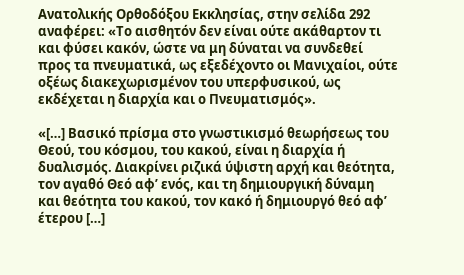Ανατολικής Ορθοδόξου Εκκλησίας, στην σελίδα 292 αναφέρει: «Το αισθητόν δεν είναι ούτε ακάθαρτον τι και φύσει κακόν, ώστε να μη δύναται να συνδεθεί προς τα πνευματικά, ως εξεδέχοντο οι Μανιχαίοι, ούτε οξέως διακεχωρισμένον του υπερφυσικού, ως εκδέχεται η διαρχία και ο Πνευματισμός».

«[…] Βασικό πρίσμα στο γνωστικισμό θεωρήσεως του Θεού, του κόσμου, του κακού, είναι η διαρχία ή δυαλισμός. Διακρίνει ριζικά ύψιστη αρχή και θεότητα, τον αγαθό Θεό αφ’ ενός, και τη δημιουργική δύναμη και θεότητα του κακού, τον κακό ή δημιουργό θεό αφ’ έτερου […]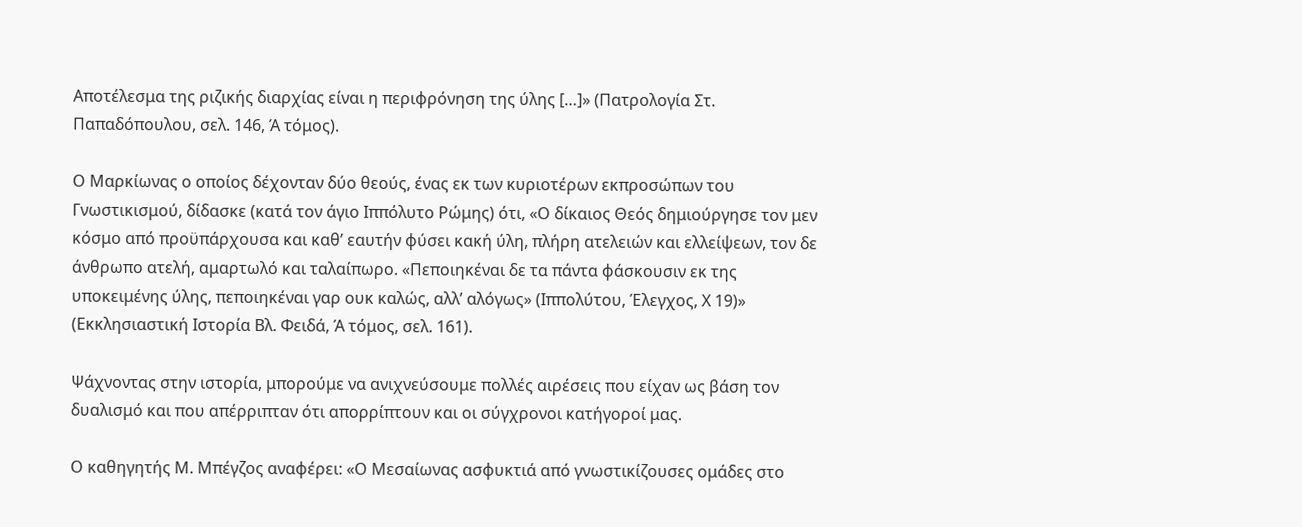Αποτέλεσμα της ριζικής διαρχίας είναι η περιφρόνηση της ύλης […]» (Πατρολογία Στ. Παπαδόπουλου, σελ. 146, Ά τόμος).

Ο Μαρκίωνας ο οποίος δέχονταν δύο θεούς, ένας εκ των κυριοτέρων εκπροσώπων του Γνωστικισμού, δίδασκε (κατά τον άγιο Ιππόλυτο Ρώμης) ότι, «Ο δίκαιος Θεός δημιούργησε τον μεν κόσμο από προϋπάρχουσα και καθ’ εαυτήν φύσει κακή ύλη, πλήρη ατελειών και ελλείψεων, τον δε άνθρωπο ατελή, αμαρτωλό και ταλαίπωρο. «Πεποιηκέναι δε τα πάντα φάσκουσιν εκ της υποκειμένης ύλης, πεποιηκέναι γαρ ουκ καλώς, αλλ’ αλόγως» (Ιππολύτου, Έλεγχος, Χ 19)» (Εκκλησιαστική Ιστορία Βλ. Φειδά, Ά τόμος, σελ. 161).

Ψάχνοντας στην ιστορία, μπορούμε να ανιχνεύσουμε πολλές αιρέσεις που είχαν ως βάση τον δυαλισμό και που απέρριπταν ότι απορρίπτουν και οι σύγχρονοι κατήγοροί μας.

Ο καθηγητής Μ. Μπέγζος αναφέρει: «Ο Μεσαίωνας ασφυκτιά από γνωστικίζουσες ομάδες στο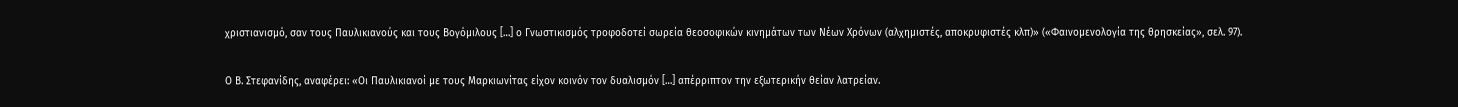χριστιανισμό, σαν τους Παυλικιανούς και τους Βογόμιλους […] ο Γνωστικισμός τροφοδοτεί σωρεία θεοσοφικών κινημάτων των Νέων Χρόνων (αλχημιστές, αποκρυφιστές κλπ)» («Φαινομενολογία της θρησκείας», σελ. 97).

Ο Β. Στεφανίδης, αναφέρει: «Οι Παυλικιανοί με τους Μαρκιωνίτας είχον κοινόν τον δυαλισμόν […] απέρριπτον την εξωτερικήν θείαν λατρείαν.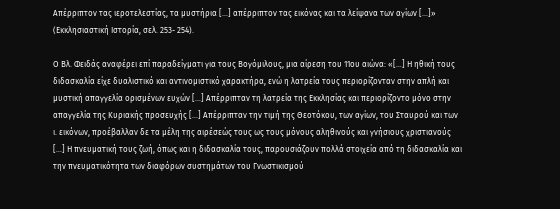Απέρριπτον τας ιεροτελεστίας, τα μυστήρια […] απέρριπτον τας εικόνας και τα λείψανα των αγίων […]» (Εκκλησιαστική Ιστορία, σελ. 253- 254).

Ο Βλ. Φειδάς αναφέρει επί παραδείγματι για τους Βογόμιλους, μια αίρεση του 11ου αιώνα: «[…] Η ηθική τους διδασκαλία είχε δυαλιστικό και αντινομιστικό χαρακτήρα, ενώ η λατρεία τους περιορίζονταν στην απλή και μυστική απαγγελία ορισμένων ευχών […] Απέρριπταν τη λατρεία της Εκκλησίας και περιορίζοντο μόνο στην απαγγελία της Κυριακής προσευχής […] Απέρριπταν την τιμή της Θεοτόκου, των αγίων, του Σταυρού και των ι. εικόνων, προέβαλλαν δε τα μέλη της αιρέσεώς τους ως τους μόνους αληθινούς και γνήσιους χριστιανούς […] Η πνευματική τους ζωή, όπως και η διδασκαλία τους, παρουσιάζουν πολλά στοιχεία από τη διδασκαλία και την πνευματικότητα των διαφόρων συστημάτων του Γνωστικισμού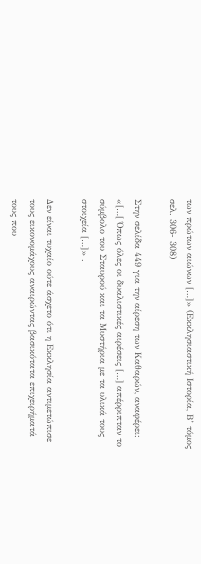των πρώτων αιώνων […]» (Εκκλησιαστική Ιστορία, Β’ τόμος σελ. 306- 308)

Στην σελίδα 449 για την αίρεση των Καθαρών, αναφέρει: «[…[ Όπως όλες οι δυαλιστικές αιρέσεις […] απέρριπταν το σύμβολο του Σταυρού και τα Μυστήρια με τα υλικά τους στοιχεία […]» .

Δεν είναι τυχαίο ούτε άσχετο ότι η Εκκλησία αντιμετώπισε τους εικονομάχους αναιρώντας βασικότατα επιχειρήματά τους που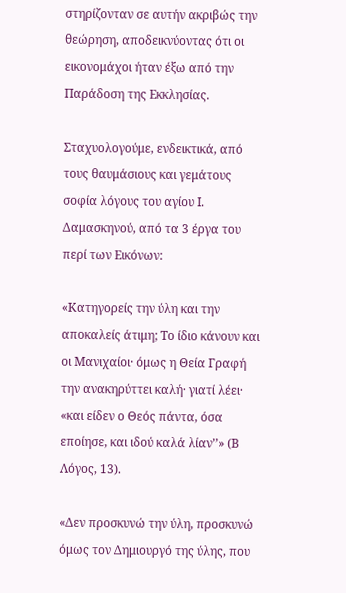στηρίζονταν σε αυτήν ακριβώς την θεώρηση, αποδεικνύοντας ότι οι εικονομάχοι ήταν έξω από την Παράδοση της Εκκλησίας.

Σταχυολογούμε, ενδεικτικά, από τους θαυμάσιους και γεμάτους σοφία λόγους του αγίου Ι. Δαμασκηνού, από τα 3 έργα του περί των Εικόνων:

«Κατηγορείς την ύλη και την αποκαλείς άτιμη; Το ίδιο κάνουν και οι Μανιχαίοι· όμως η Θεία Γραφή την ανακηρύττει καλή· γιατί λέει· «και είδεν ο Θεός πάντα, όσα εποίησε, και ιδού καλά λίαν’’» (Β Λόγος, 13).

«Δεν προσκυνώ την ύλη, προσκυνώ όμως τον Δημιουργό της ύλης, που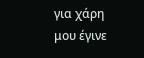για χάρη μου έγινε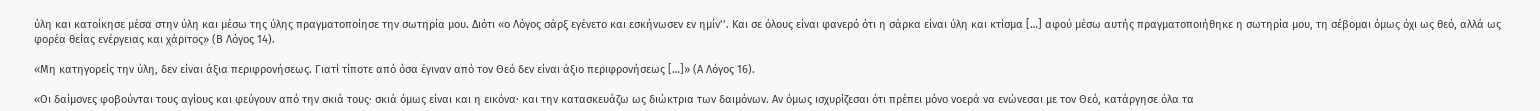ύλη και κατοίκησε μέσα στην ύλη και μέσω της ύλης πραγματοποίησε την σωτηρία μου. Διότι «ο Λόγος σάρξ εγένετο και εσκήνωσεν εν ημίν’’. Και σε όλους είναι φανερό ότι η σάρκα είναι ύλη και κτίσμα […] αφού μέσω αυτής πραγματοποιήθηκε η σωτηρία μου, τη σέβομαι όμως όχι ως θεό, αλλά ως φορέα θείας ενέργειας και χάριτος» (Β Λόγος 14).

«Μη κατηγορείς την ύλη, δεν είναι άξια περιφρονήσεως. Γιατί τίποτε από όσα έγιναν από τον Θεό δεν είναι άξιο περιφρονήσεως […]» (Α Λόγος 16).

«Οι δαίμονες φοβούνται τους αγίους και φεύγουν από την σκιά τους· σκιά όμως είναι και η εικόνα· και την κατασκευάζω ως διώκτρια των δαιμόνων. Αν όμως ισχυρίζεσαι ότι πρέπει μόνο νοερά να ενώνεσαι με τον Θεό, κατάργησε όλα τα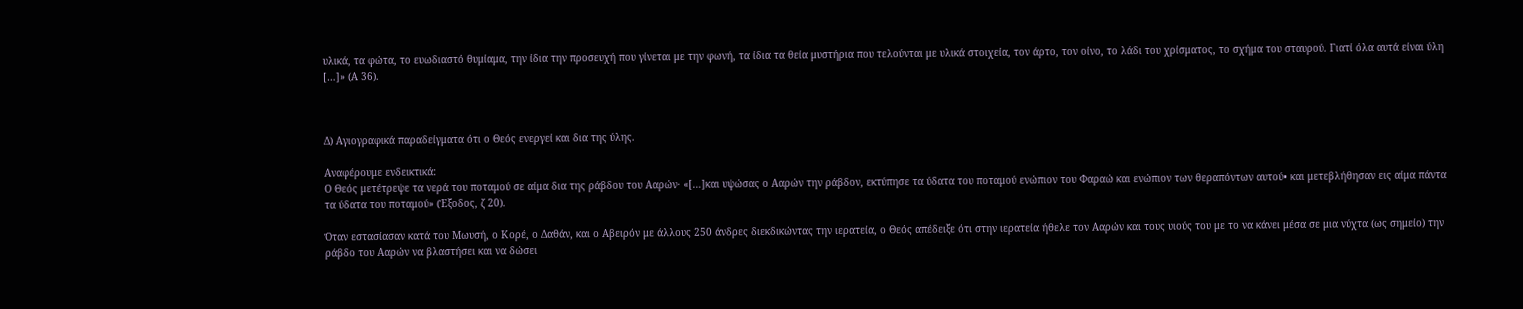υλικά, τα φώτα, το ευωδιαστό θυμίαμα, την ίδια την προσευχή που γίνεται με την φωνή, τα ίδια τα θεία μυστήρια που τελούνται με υλικά στοιχεία, τον άρτο, τον οίνο, το λάδι του χρίσματος, το σχήμα του σταυρού. Γιατί όλα αυτά είναι ύλη […]» (Α 36).



Δ) Αγιογραφικά παραδείγματα ότι ο Θεός ενεργεί και δια της ύλης.

Αναφέρουμε ενδεικτικά:
Ο Θεός μετέτρεψε τα νερά του ποταμού σε αίμα δια της ράβδου του Ααρών· «[…]και υψώσας ο Ααρών την ράβδον, εκτύπησε τα ύδατα του ποταμού ενώπιον του Φαραώ και ενώπιον των θεραπόντων αυτού• και μετεβλήθησαν εις αίμα πάντα τα ύδατα του ποταμού» (Έξοδος, ζ 20).

Όταν εστασίασαν κατά του Μωυσή, ο Κορέ, ο Δαθάν, και ο Αβειρόν με άλλους 250 άνδρες διεκδικώντας την ιερατεία, ο Θεός απέδειξε ότι στην ιερατεία ήθελε τον Ααρών και τους υιούς του με το να κάνει μέσα σε μια νύχτα (ως σημείο) την ράβδο του Ααρών να βλαστήσει και να δώσει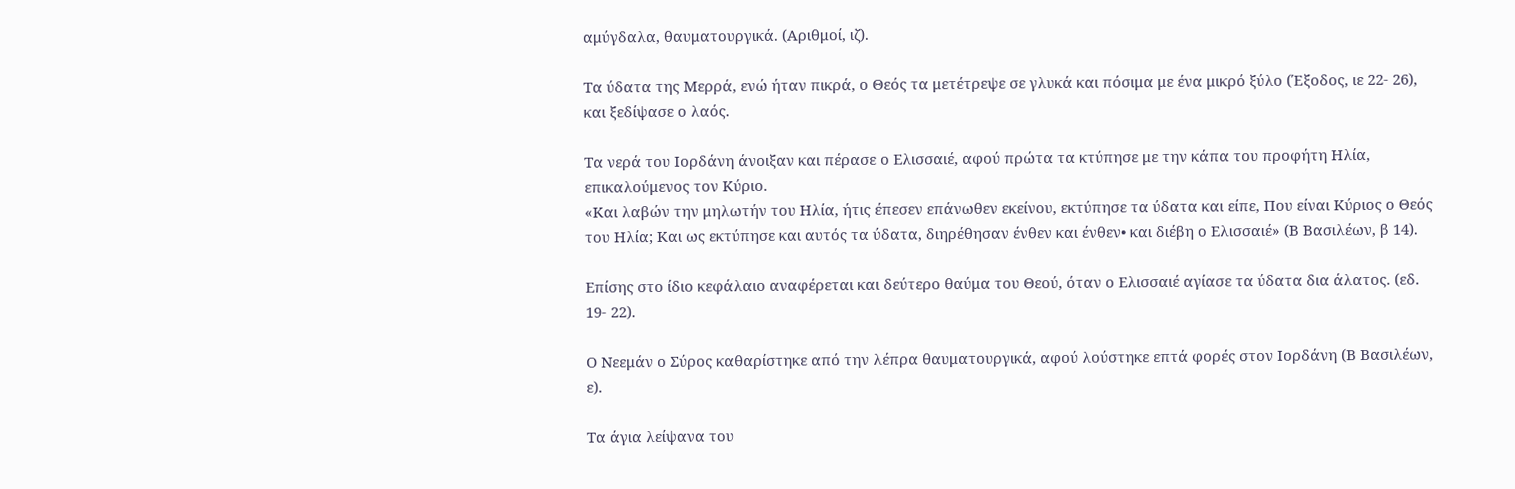αμύγδαλα, θαυματουργικά. (Αριθμοί, ιζ).

Τα ύδατα της Μερρά, ενώ ήταν πικρά, ο Θεός τα μετέτρεψε σε γλυκά και πόσιμα με ένα μικρό ξύλο (Έξοδος, ιε 22- 26), και ξεδίψασε ο λαός.

Τα νερά του Ιορδάνη άνοιξαν και πέρασε ο Ελισσαιέ, αφού πρώτα τα κτύπησε με την κάπα του προφήτη Ηλία, επικαλούμενος τον Κύριο.
«Και λαβών την μηλωτήν του Ηλία, ήτις έπεσεν επάνωθεν εκείνου, εκτύπησε τα ύδατα και είπε, Που είναι Κύριος ο Θεός του Ηλία; Και ως εκτύπησε και αυτός τα ύδατα, διηρέθησαν ένθεν και ένθεν• και διέβη ο Ελισσαιέ» (Β Βασιλέων, β 14).

Επίσης στο ίδιο κεφάλαιο αναφέρεται και δεύτερο θαύμα του Θεού, όταν ο Ελισσαιέ αγίασε τα ύδατα δια άλατος. (εδ. 19- 22).

Ο Νεεμάν ο Σύρος καθαρίστηκε από την λέπρα θαυματουργικά, αφού λούστηκε επτά φορές στον Ιορδάνη (Β Βασιλέων, ε).

Τα άγια λείψανα του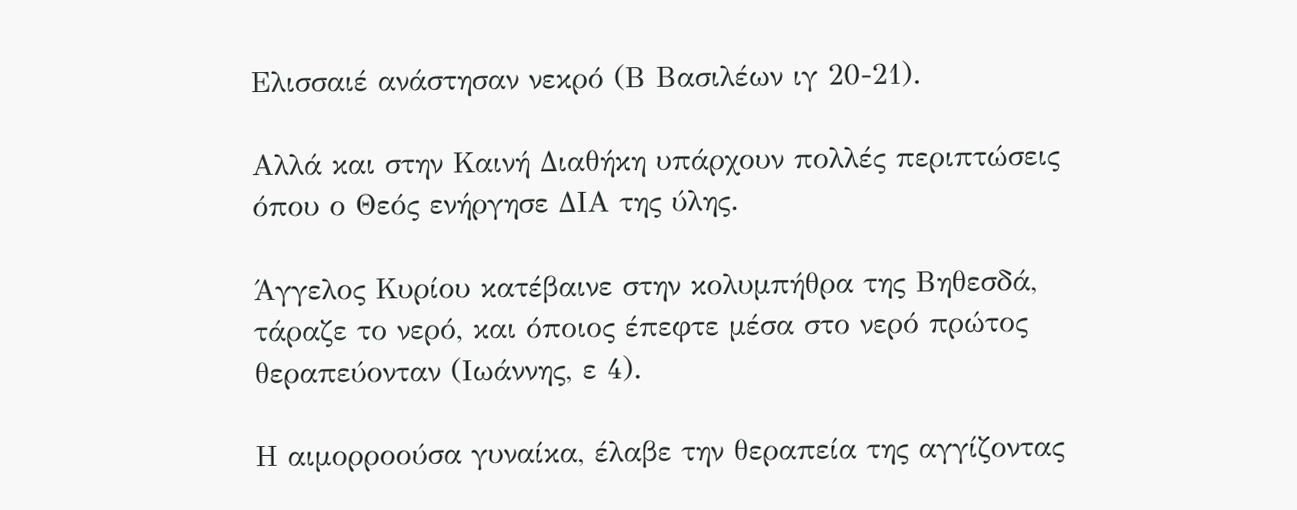Ελισσαιέ ανάστησαν νεκρό (Β Βασιλέων ιγ 20-21).

Αλλά και στην Καινή Διαθήκη υπάρχουν πολλές περιπτώσεις όπου ο Θεός ενήργησε ΔΙΑ της ύλης.

Άγγελος Κυρίου κατέβαινε στην κολυμπήθρα της Βηθεσδά, τάραζε το νερό, και όποιος έπεφτε μέσα στο νερό πρώτος θεραπεύονταν (Ιωάννης, ε 4).

Η αιμορροούσα γυναίκα, έλαβε την θεραπεία της αγγίζοντας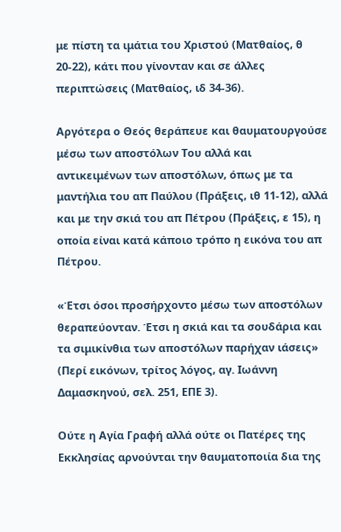με πίστη τα ιμάτια του Χριστού (Ματθαίος, θ 20-22), κάτι που γίνονταν και σε άλλες περιπτώσεις (Ματθαίος, ιδ 34-36).

Αργότερα ο Θεός θεράπευε και θαυματουργούσε μέσω των αποστόλων Του αλλά και αντικειμένων των αποστόλων, όπως με τα μαντήλια του απ Παύλου (Πράξεις, ιθ 11-12), αλλά και με την σκιά του απ Πέτρου (Πράξεις, ε 15), η οποία είναι κατά κάποιο τρόπο η εικόνα του απ Πέτρου.

«Έτσι όσοι προσήρχοντο μέσω των αποστόλων θεραπεύονταν. Έτσι η σκιά και τα σουδάρια και τα σιμικίνθια των αποστόλων παρήχαν ιάσεις» (Περί εικόνων, τρίτος λόγος, αγ. Ιωάννη Δαμασκηνού, σελ. 251, ΕΠΕ 3).

Ούτε η Αγία Γραφή αλλά ούτε οι Πατέρες της Εκκλησίας αρνούνται την θαυματοποιία δια της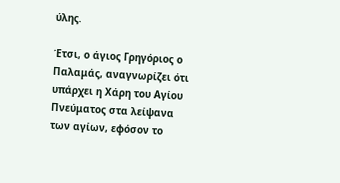ύλης.

Έτσι, ο άγιος Γρηγόριος ο Παλαμάς, αναγνωρίζει ότι υπάρχει η Χάρη του Αγίου Πνεύματος στα λείψανα των αγίων, εφόσον το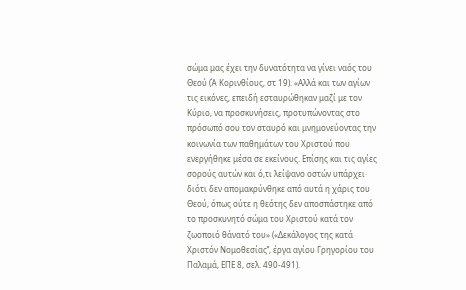σώμα μας έχει την δυνατότητα να γίνει ναός του Θεού (Ά Κορινθίους, στ 19). «Αλλά και των αγίων τις εικόνες, επειδή εσταυρώθηκαν μαζί με τον Κύριο, να προσκυνήσεις, προτυπώνοντας στο πρόσωπό σου τον σταυρό και μνημονεύοντας την κοινωνία των παθημάτων του Χριστού που ενεργήθηκε μέσα σε εκείνους. Επίσης και τις αγίες σορούς αυτών και ό,τι λείψανο οστών υπάρχει· διότι δεν απομακρύνθηκε από αυτά η χάρις του Θεού, όπως ούτε η θεότης δεν αποσπάστηκε από το προσκυνητό σώμα του Χριστού κατά τον ζωοποιό θάνατό του» («Δεκάλογος της κατά Χριστόν Νομοθεσίας’’, έργα αγίου Γρηγορίου του Παλαμά, ΕΠΕ 8, σελ. 490-491).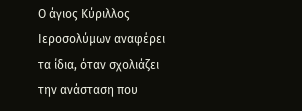Ο άγιος Κύριλλος Ιεροσολύμων αναφέρει τα ίδια, όταν σχολιάζει την ανάσταση που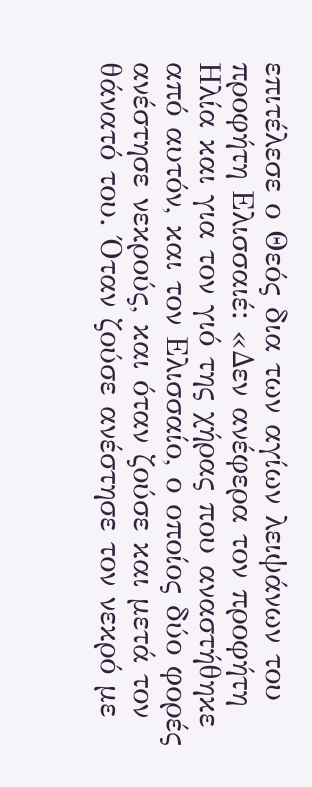επιτέλεσε ο Θεός δια των αγίων λειψάνων του προφήτη Ελισσαιέ: «Δεν ανέφερα τον προφήτη Ηλία και για τον γιό της χήρας που αναστήθηκε από αυτόν, και τον Ελισσαίο, ο οποίος δύο φορές ανέστησε νεκρούς, και όταν ζούσε και μετά τον θάνατό του. Όταν ζούσε ανέστησε τον νεκρό με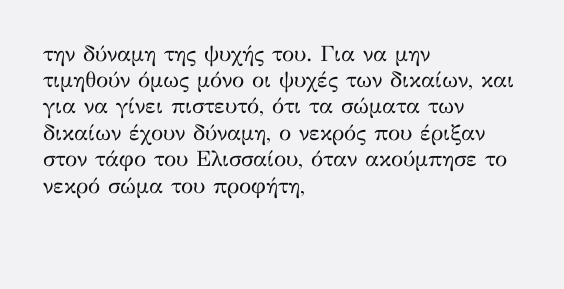την δύναμη της ψυχής του. Για να μην τιμηθούν όμως μόνο οι ψυχές των δικαίων, και για να γίνει πιστευτό, ότι τα σώματα των δικαίων έχουν δύναμη, ο νεκρός που έριξαν στον τάφο του Ελισσαίου, όταν ακούμπησε το νεκρό σώμα του προφήτη,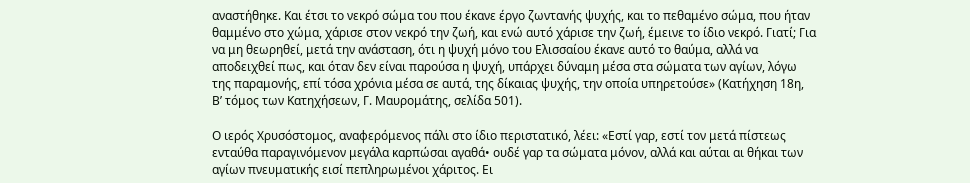αναστήθηκε. Και έτσι το νεκρό σώμα του που έκανε έργο ζωντανής ψυχής, και το πεθαμένο σώμα, που ήταν θαμμένο στο χώμα, χάρισε στον νεκρό την ζωή, και ενώ αυτό χάρισε την ζωή, έμεινε το ίδιο νεκρό. Γιατί; Για να μη θεωρηθεί, μετά την ανάσταση, ότι η ψυχή μόνο του Ελισσαίου έκανε αυτό το θαύμα, αλλά να αποδειχθεί πως, και όταν δεν είναι παρούσα η ψυχή, υπάρχει δύναμη μέσα στα σώματα των αγίων, λόγω της παραμονής, επί τόσα χρόνια μέσα σε αυτά, της δίκαιας ψυχής, την οποία υπηρετούσε» (Κατήχηση 18η, Β’ τόμος των Κατηχήσεων, Γ. Μαυρομάτης, σελίδα 501).

Ο ιερός Χρυσόστομος, αναφερόμενος πάλι στο ίδιο περιστατικό, λέει: «Εστί γαρ, εστί τον μετά πίστεως ενταύθα παραγινόμενον μεγάλα καρπώσαι αγαθά• ουδέ γαρ τα σώματα μόνον, αλλά και αύται αι θήκαι των αγίων πνευματικής εισί πεπληρωμένοι χάριτος. Ει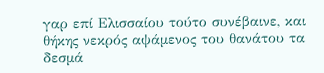γαρ επί Ελισσαίου τούτο συνέβαινε, και θήκης νεκρός αψάμενος του θανάτου τα δεσμά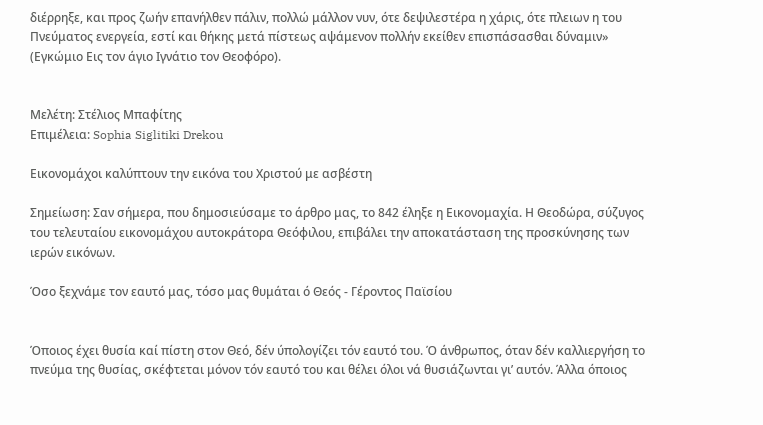διέρρηξε, και προς ζωήν επανήλθεν πάλιν, πολλώ μάλλον νυν, ότε δεψιλεστέρα η χάρις, ότε πλειων η του Πνεύματος ενεργεία, εστί και θήκης μετά πίστεως αψάμενον πολλήν εκείθεν επισπάσασθαι δύναμιν» (Εγκώμιο Εις τον άγιο Ιγνάτιο τον Θεοφόρο).


Μελέτη: Στέλιος Μπαφίτης
Επιμέλεια: Sophia Siglitiki Drekou

Εικονομάχοι καλύπτουν την εικόνα του Χριστού με ασβέστη

Σημείωση: Σαν σήμερα, που δημοσιεύσαμε το άρθρο μας, το 842 έληξε η Εικονομαχία. Η Θεοδώρα, σύζυγος του τελευταίου εικονομάχου αυτοκράτορα Θεόφιλου, επιβάλει την αποκατάσταση της προσκύνησης των ιερών εικόνων.

Όσο ξεχνάμε τον εαυτό μας, τόσο μας θυμάται ό Θεός - Γέροντος Παϊσίου


Όποιος έχει θυσία καί πίστη στον Θεό, δέν ύπολογίζει τόν εαυτό του. Ό άνθρωπος, όταν δέν καλλιεργήση το πνεύμα της θυσίας, σκέφτεται μόνον τόν εαυτό του και θέλει όλοι νά θυσιάζωνται γι’ αυτόν. Άλλα όποιος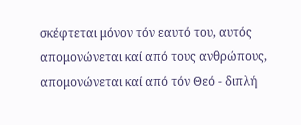σκέφτεται μόνον τόν εαυτό του, αυτός απομονώνεται καί από τους ανθρώπους, απομονώνεται καί από τόν Θεό - διπλή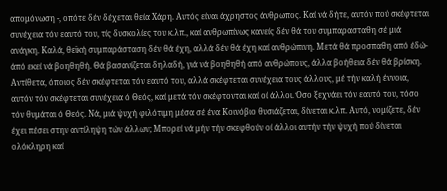απομόνωση -, οπότε δέν δέχεται θεία Χάρη. Αυτός είναι άχρηστος άνθρωπος. Καί νά δήτε, αυτόν πού σκέφτεται συνέχεια τόν εαυτό του, τίς δυσκολίες του κ.λπ., καί ανθρωπίνως κανείς δέν θά του συμπαρασταθη σέ μιά ανάγκη. Καλά, θεϊκή συμπαράσταση δέν θά έχη, αλλά δέν θά έχη καί ανθρώπινη. Μετά θά προσπαθη από έδώ-άπό εκεί νά βοηθηθή. Θά βασανίζεται δηλαδή, γιά νά βοηθηθή από ανθρώπους, άλλα βοήθεια δέν θά βρίσκη. Αντίθετα, όποιος δέν σκέφτεται τόν εαυτό του, αλλά σκέφτεται συνέχεια τους άλλους, μέ τήν καλή έννοια, αυτόν τόν σκέφτεται συνέχεια ό Θεός, καί μετά τόν σκέφτονται καί οί άλλοι. Όσο ξεχνάει τόν εαυτό του, τόσο τόν θυμάται ό Θεός. Νά, μιά ψυχή φιλότιμη μέσα σέ ένα Κοινόβιο θυσιάζεται, δίνεται κ.λπ. Αυτό, νομίζετε, δέν έχει πέσει στην αντίληψη τών άλλων; Μπορεί νά μήν τήν σκεφθούν οί άλλοι αυτήν τήν ψυχή πού δίνεται ολόκληρη καί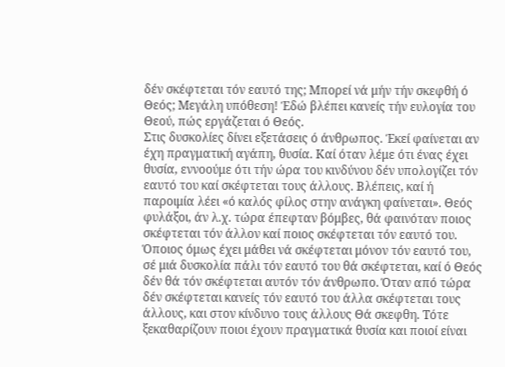δέν σκέφτεται τόν εαυτό της; Μπορεί νά μήν τήν σκεφθή ό Θεός; Μεγάλη υπόθεση! Έδώ βλέπει κανείς τήν ευλογία του Θεού, πώς εργάζεται ό Θεός.
Στις δυσκολίες δίνει εξετάσεις ό άνθρωπος. Έκεί φαίνεται αν έχη πραγματική αγάπη, θυσία. Καί όταν λέμε ότι ένας έχει θυσία, εννοούμε ότι τήν ώρα του κινδύνου δέν υπολογίζει τόν εαυτό του καί σκέφτεται τους άλλους. Βλέπεις, καί ή παροιμία λέει «ό καλός φίλος στην ανάγκη φαίνεται». Θεός φυλάξοι, άν λ.χ. τώρα έπεφταν βόμβες, θά φαινόταν ποιος σκέφτεται τόν άλλον καί ποιος σκέφτεται τόν εαυτό του. Όποιος όμως έχει μάθει νά σκέφτεται μόνον τόν εαυτό του, σέ μιά δυσκολία πάλι τόν εαυτό του θά σκέφτεται, καί ό Θεός δέν θά τόν σκέφτεται αυτόν τόν άνθρωπο. Όταν από τώρα δέν σκέφτεται κανείς τόν εαυτό του άλλα σκέφτεται τους άλλους, και στον κίνδυνο τους άλλους Θά σκεφθη. Τότε ξεκαθαρίζουν ποιοι έχουν πραγματικά θυσία και ποιοί είναι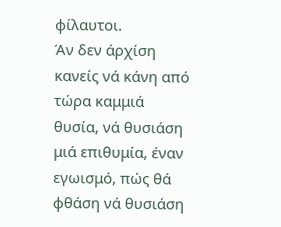φίλαυτοι.
Άν δεν άρχίση κανείς νά κάνη από τώρα καμμιά θυσία, νά θυσιάση μιά επιθυμία, έναν εγωισμό, πώς θά φθάση νά θυσιάση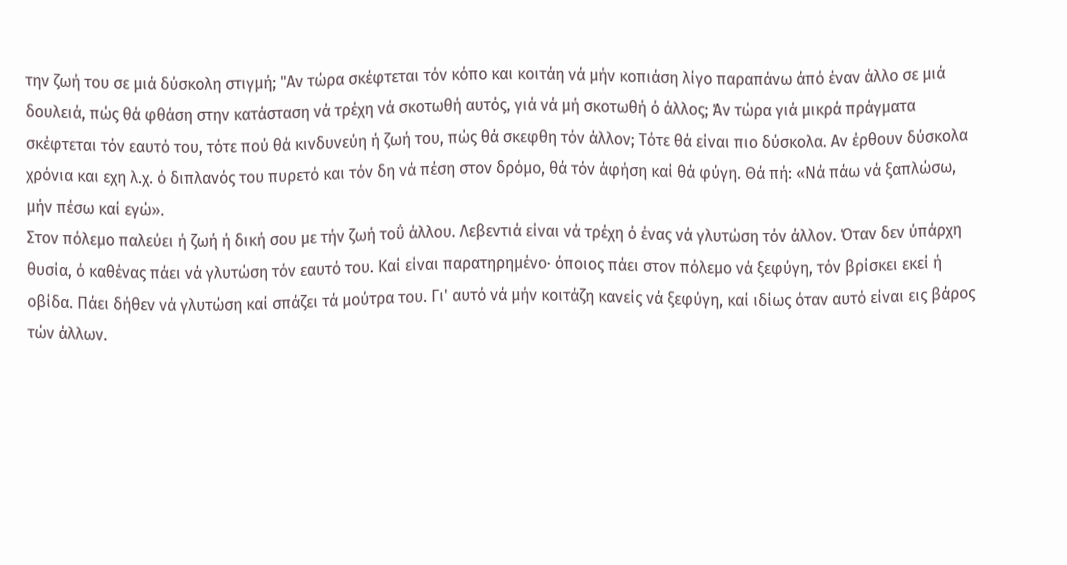την ζωή του σε μιά δύσκολη στιγμή; "Αν τώρα σκέφτεται τόν κόπο και κοιτάη νά μήν κοπιάση λίγο παραπάνω άπό έναν άλλο σε μιά δουλειά, πώς θά φθάση στην κατάσταση νά τρέχη νά σκοτωθή αυτός, γιά νά μή σκοτωθή ό άλλος; Άν τώρα γιά μικρά πράγματα σκέφτεται τόν εαυτό του, τότε πού θά κινδυνεύη ή ζωή του, πώς θά σκεφθη τόν άλλον; Τότε θά είναι πιο δύσκολα. Αν έρθουν δύσκολα χρόνια και εχη λ.χ. ό διπλανός του πυρετό και τόν δη νά πέση στον δρόμο, θά τόν άφήση καί θά φύγη. Θά πή: «Νά πάω νά ξαπλώσω, μήν πέσω καί εγώ».
Στον πόλεμο παλεύει ή ζωή ή δική σου με τήν ζωή τοΰ άλλου. Λεβεντιά είναι νά τρέχη ό ένας νά γλυτώση τόν άλλον. Όταν δεν ύπάρχη θυσία, ό καθένας πάει νά γλυτώση τόν εαυτό του. Καί είναι παρατηρημένο· όποιος πάει στον πόλεμο νά ξεφύγη, τόν βρίσκει εκεί ή οβίδα. Πάει δήθεν νά γλυτώση καί σπάζει τά μούτρα του. Γι' αυτό νά μήν κοιτάζη κανείς νά ξεφύγη, καί ιδίως όταν αυτό είναι εις βάρος τών άλλων.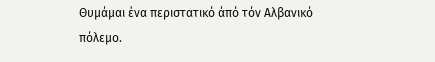Θυμάμαι ένα περιστατικό άπό τόν Αλβανικό πόλεμο.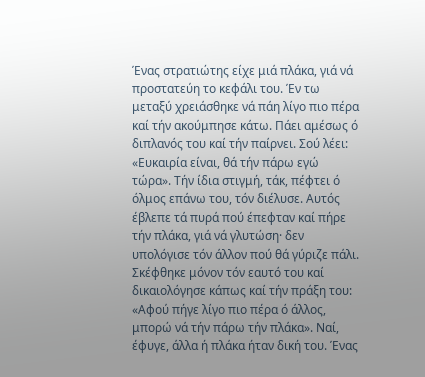Ένας στρατιώτης είχε μιά πλάκα, γιά νά προστατεύη το κεφάλι του. Έν τω μεταξύ χρειάσθηκε νά πάη λίγο πιο πέρα καί τήν ακούμπησε κάτω. Πάει αμέσως ό διπλανός του καί τήν παίρνει. Σού λέει: «Ευκαιρία είναι, θά τήν πάρω εγώ τώρα». Τήν ίδια στιγμή, τάκ, πέφτει ό όλμος επάνω του, τόν διέλυσε. Αυτός έβλεπε τά πυρά πού έπεφταν καί πήρε τήν πλάκα, γιά νά γλυτώση· δεν υπολόγισε τόν άλλον πού θά γύριζε πάλι. Σκέφθηκε μόνον τόν εαυτό του καί δικαιολόγησε κάπως καί τήν πράξη του: «Αφού πήγε λίγο πιο πέρα ό άλλος, μπορώ νά τήν πάρω τήν πλάκα». Ναί, έφυγε, άλλα ή πλάκα ήταν δική του. Ένας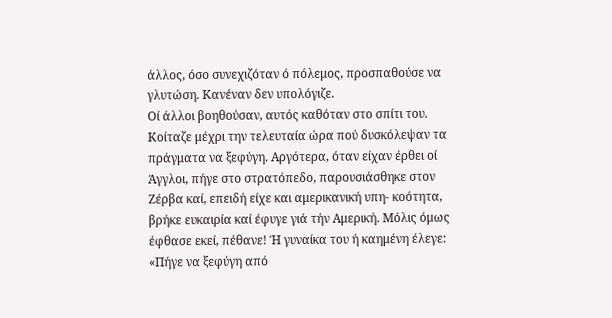άλλος, όσο συνεχιζόταν ό πόλεμος, προσπαθούσε να γλυτώση. Κανέναν δεν υπολόγιζε.
Οί άλλοι βοηθούσαν, αυτός καθόταν στο σπίτι του. Κοίταζε μέχρι την τελευταία ώρα πού δυσκόλεψαν τα πράγματα να ξεφύγη. Αργότερα, όταν είχαν έρθει οί Άγγλοι, πήγε στο στρατόπεδο, παρουσιάσθηκε στον Ζέρβα καί, επειδή είχε και αμερικανική υπη- κοότητα, βρήκε ευκαιρία καί έφυγε γιά τήν Αμερική. Μόλις όμως έφθασε εκεί, πέθανε! Ή γυναίκα του ή καημένη έλεγε: «Πήγε να ξεφύγη από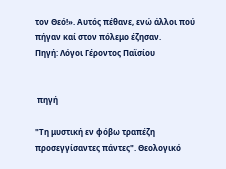τον Θεό!». Αυτός πέθανε, ενώ άλλοι πού πήγαν καί στον πόλεμο έζησαν.
Πηγή: Λόγοι Γέροντος Παϊσίου


 πηγή

"Τη μυστική εν φόβω τραπέζη προσεγγίσαντες πάντες". Θεολογικό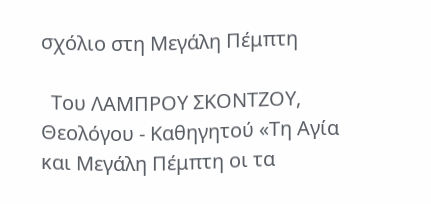σχόλιο στη Μεγάλη Πέμπτη

  Του ΛΑΜΠΡΟΥ ΣΚΟΝΤΖΟΥ, Θεολόγου - Καθηγητού «Τη Αγία και Μεγάλη Πέμπτη οι τα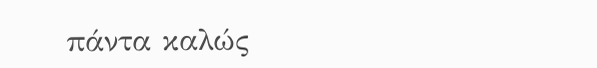πάντα καλώς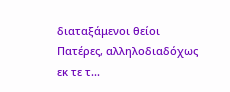διαταξάμενοι θείοι Πατέρες, αλληλοδιαδόχως εκ τε τ...